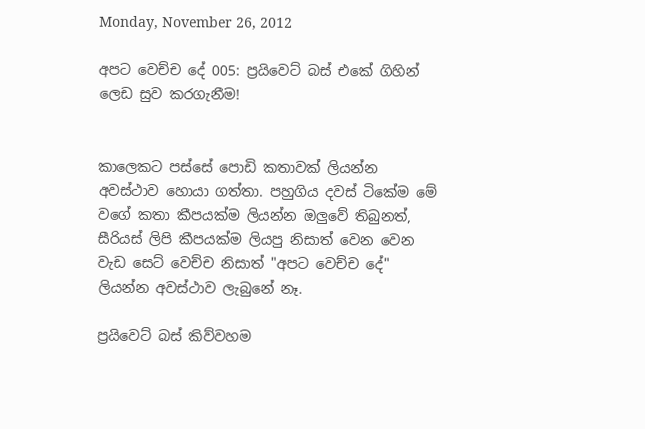Monday, November 26, 2012

අපට වෙච්ච දේ 005: ප්‍රයිවෙට් බස් එකේ ගිහින් ලෙඩ සුව කරගැනීම!


කාලෙකට පස්සේ පොඩි කතාවක් ලියන්න අවස්ථාව හොයා ගත්තා. පහුගිය දවස් ටිකේම මේ වගේ කතා කීපයක්ම ලියන්න ඔලුවේ තිබුනත්, සීරියස් ලිපි කීපයක්ම ලියපු නිසාත් වෙන වෙන වැඩ සෙට් වෙච්ච නිසාත් "අපට වෙච්ච දේ" ලියන්න අවස්ථාව ලැබුනේ නෑ.

ප්‍රයිවෙට් බස් කිව්වහම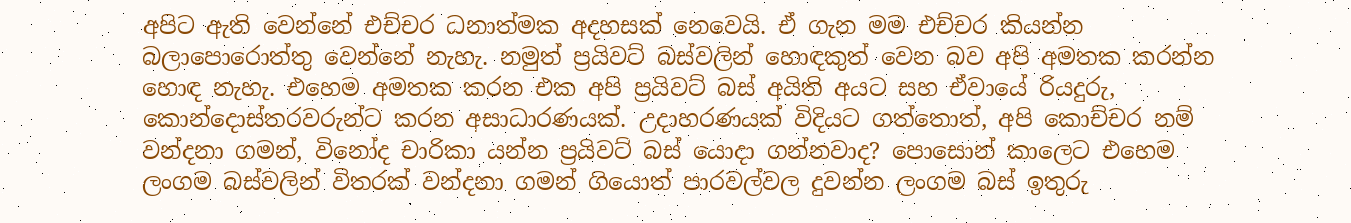අපිට ඇති වෙන්නේ එච්චර ධනාත්මක අදහසක් නෙවෙයි. ඒ ගැන මම එච්චර කියන්න බලාපොරොත්තු වෙන්නේ නැහැ. නමුත් ප්‍රයිවට් බස්වලින් හොඳකුත් වෙන බව අපි අමතක කරන්න හොඳ නැහැ. එහෙම අමතක කරන එක අපි ප්‍රයිවට් බස් අයිති අයට සහ ඒවායේ රියදුරු, කොන්දොස්තරවරුන්ට කරන අසාධාරණයක්. උදාහරණයක් විදියට ගත්තොත්, අපි කොච්චර නම් වන්දනා ගමන්, විනෝද චාරිකා යන්න ප්‍රයිවට් බස් යොදා ගන්නවාද? පොසොන් කාලෙට එහෙම ලංගම බස්වලින් විතරක් වන්දනා ගමන් ගියොත් පාරවල්වල දුවන්න ලංගම බස් ඉතුරු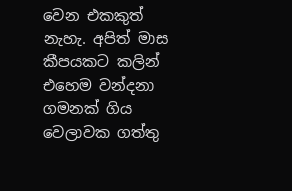වෙන එකකුත් නැහැ. අපිත් මාස කීපයකට කලින් එහෙම වන්දනා ගමනක් ගිය වෙලාවක ගත්තු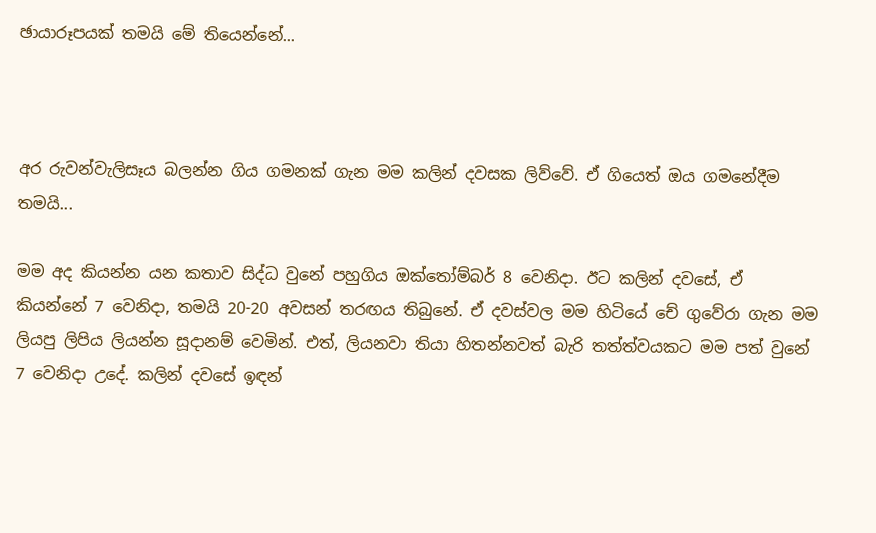ඡායාරූපයක් තමයි මේ තියෙන්නේ...



අර රුවන්වැලිසෑය බලන්න ගිය ගමනක් ගැන මම කලින් දවසක ලිව්වේ. ඒ ගියෙත් ඔය ගමනේදීම තමයි...

මම අද කියන්න යන කතාව සිද්ධ වුනේ පහුගිය ඔක්තෝම්බර් 8 වෙනිදා. ඊට කලින් දවසේ, ඒ කියන්නේ 7 වෙනිදා, තමයි 20-20 අවසන් තරඟය තිබුනේ. ඒ දවස්වල මම හිටියේ චේ ගුවේරා ගැන මම ලියපු ලිපිය ලියන්න සූදානම් වෙමින්. එත්, ලියනවා තියා හිතන්නවත් බැරි තත්ත්වයකට මම පත් වුනේ 7 වෙනිදා උදේ. කලින් දවසේ ඉඳන්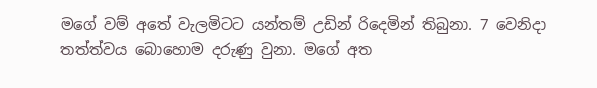මගේ වම් අතේ වැලමිටට යන්තම් උඩින් රිදෙමින් තිබුනා. 7 වෙනිදා තත්ත්වය බොහොම දරුණු වුනා. මගේ අත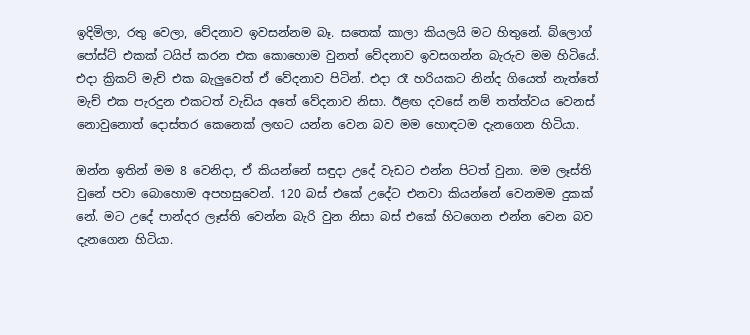ඉදිමිලා, රතු වෙලා, වේදනාව ඉවසන්නම බෑ. සතෙක් කාලා කියලයි මට හිතුනේ. බ්ලොග් පෝස්ට් එකක් ටයිප් කරන එක කොහොම වුනත් වේදනාව ඉවසගන්න බැරුව මම හිටියේ. එදා ක්‍රිකට් මැච් එක බැලුවෙත් ඒ වේදනාව පිටින්. එදා රෑ හරියකට නින්ද ගියෙත් නැත්තේ මැච් එක පැරදුන එකටත් වැඩිය අතේ වේදනාව නිසා. ඊළඟ දවසේ නම් තත්ත්වය වෙනස් නොවුනොත් දොස්තර කෙනෙක් ලඟට යන්න වෙන බව මම හොඳටම දැනගෙන හිටියා.

ඔන්න ඉතින් මම 8 වෙනිදා, ඒ කියන්නේ සඳුදා උදේ වැඩට එන්න පිටත් වුනා. මම ලෑස්ති වුනේ පවා බොහොම අපහසුවෙන්. 120 බස් එකේ උදේට එනවා කියන්නේ වෙනමම දුකක් නේ. මට උදේ පාන්දර ලෑස්ති වෙන්න බැරි වුන නිසා බස් එකේ හිටගෙන එන්න වෙන බව දැනගෙන හිටියා.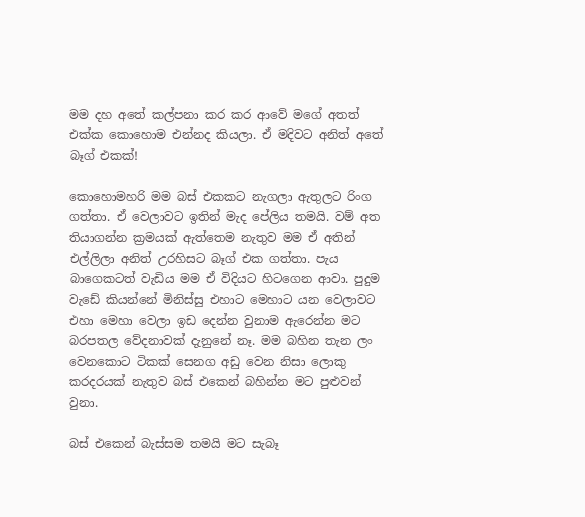මම දහ අතේ කල්පනා කර කර ආවේ මගේ අතත් එක්ක කොහොම එන්නද කියලා. ඒ මදිවට අනිත් අතේ බෑග් එකක්!

කොහොමහරි මම බස් එකකට නැගලා ඇතුලට රිංග ගත්තා. ඒ වෙලාවට ඉතින් මැද පේලිය තමයි. වම් අත තියාගන්න ක්‍රමයක් ඇත්තෙම නැතුව මම ඒ අතින් එල්ලිලා අනිත් උරහිසට බෑග් එක ගත්තා. පැය බාගෙකටත් වැඩිය මම ඒ විදියට හිටගෙන ආවා. පුදුම වැඩේ කියන්නේ මිනිස්සු එහාට මෙහාට යන වෙලාවට එහා මෙහා වෙලා ඉඩ දෙන්න වුනාම ඇරෙන්න මට බරපතල වේදනාවක් දැනුනේ නෑ. මම බහින තැන ලං වෙනකොට ටිකක් සෙනග අඩු වෙන නිසා ලොකු කරදරයක් නැතුව බස් එකෙන් බහින්න මට පුළුවන් වුනා.

බස් එකෙන් බැස්සම තමයි මට සැබෑ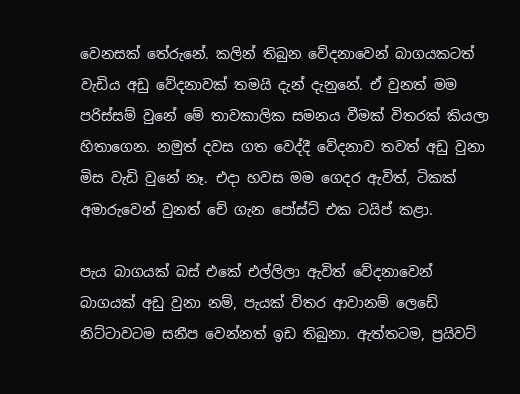වෙනසක් තේරුනේ. කලින් තිබුන වේදනාවෙන් බාගයකටත් වැඩිය අඩු වේදනාවක් තමයි දැන් දැනුනේ. ඒ වුනත් මම පරිස්සම් වුනේ මේ තාවකාලික සමනය වීමක් විතරක් කියලා හිතාගෙන. නමුත් දවස ගත වෙද්දී වේදනාව තවත් අඩු වුනා මිස වැඩි වුනේ නෑ. එදා හවස මම ගෙදර ඇවිත්, ටිකක් අමාරුවෙන් වුනත් චේ ගැන පෝස්ට් එක ටයිප් කළා.

පැය බාගයක් බස් එකේ එල්ලිලා ඇවිත් වේදනාවෙන් බාගයක් අඩු වුනා නම්, පැයක් විතර ආවානම් ලෙඩේ නිට්ටාවටම සනීප වෙන්නත් ඉඩ තිබුනා. ඇත්තටම, ප්‍රයිවට්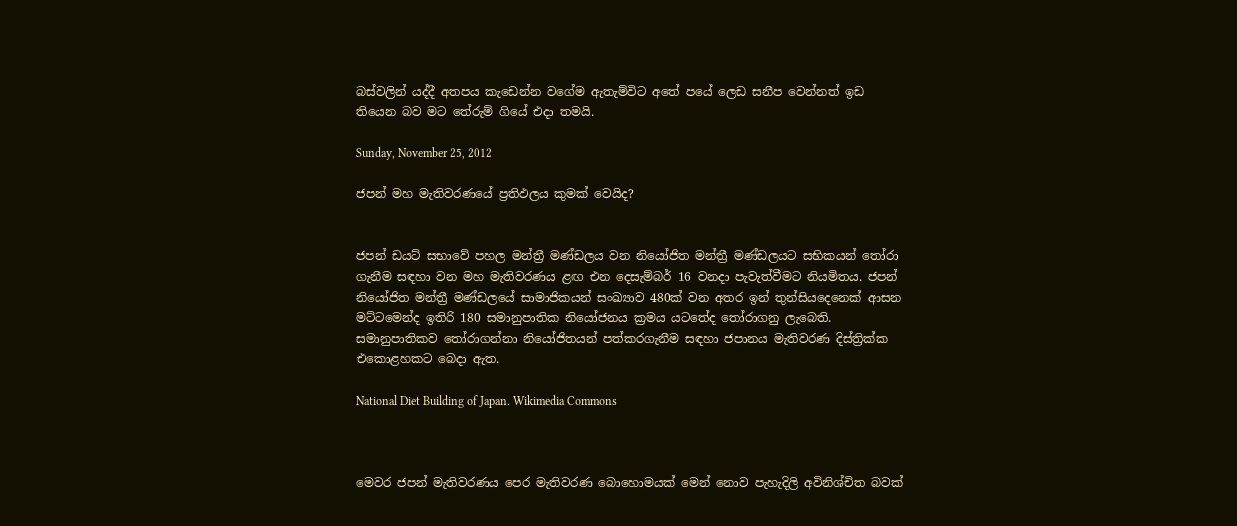බස්වලින් යද්දී අතපය කැඩෙන්න වගේම ඇතැම්විට අතේ පයේ ලෙඩ සනීප වෙන්නත් ඉඩ තියෙන බව මට තේරුම් ගියේ එදා තමයි.

Sunday, November 25, 2012

ජපන් මහ මැතිවරණයේ ප්‍රතිඵලය කුමක් වෙයිද?


ජපන් ඩයට් සභාවේ පහල මන්ත්‍රී මණ්ඩලය වන නියෝජිත මන්ත්‍රී මණ්ඩලයට සභිකයන් තෝරා ගැනීම සඳහා වන මහ මැතිවරණය ළඟ එන දෙසැම්බර් 16 වනදා පැවැත්වීමට නියමිතය. ජපන් නියෝජිත මන්ත්‍රී මණ්ඩලයේ සාමාජිකයන් සංඛ්‍යාව 480ක් වන අතර ඉන් තුන්සියදෙනෙක් ආසන මට්ටමෙන්ද ඉතිරි 180 සමානුපාතික නියෝජනය ක්‍රමය යටතේද තෝරාගනු ලැබෙති. සමානුපාතිකව තෝරාගන්නා නියෝජිතයන් පත්කරගැනීම සඳහා ජපානය මැතිවරණ දිස්ත්‍රික්ක එකොළහකට බෙදා ඇත.

National Diet Building of Japan. Wikimedia Commons



මෙවර ජපන් මැතිවරණය පෙර මැතිවරණ බොහොමයක් මෙන් නොව පැහැදිලි අවිනිශ්චිත බවක්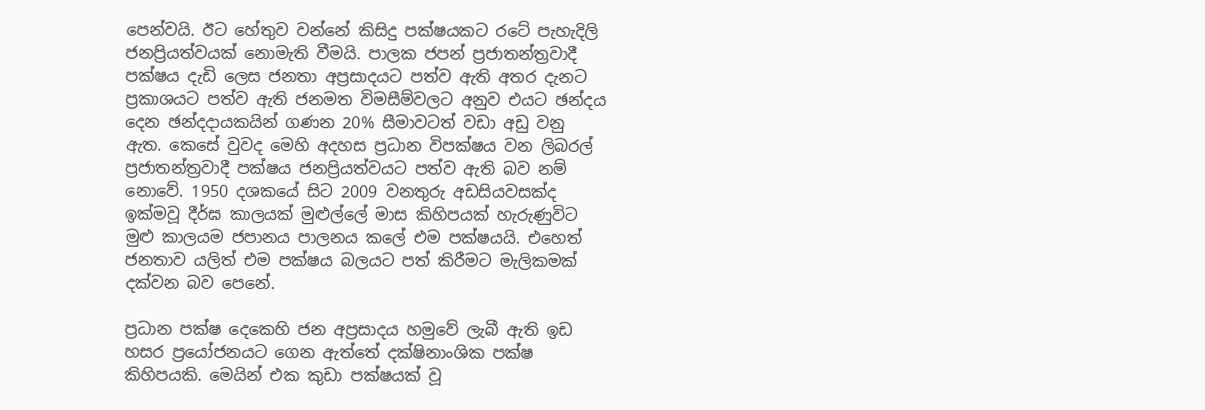පෙන්වයි. ඊට හේතුව වන්නේ කිසිදු පක්ෂයකට රටේ පැහැදිලි ජනප්‍රියත්වයක් නොමැති වීමයි. පාලක ජපන් ප්‍රජාතන්ත්‍රවාදී පක්ෂය දැඩි ලෙස ජනතා අප්‍රසාදයට පත්ව ඇති අතර දැනට ප්‍රකාශයට පත්ව ඇති ජනමත විමසීම්වලට අනුව එයට ඡන්දය දෙන ඡන්දදායකයින් ගණන 20% සීමාවටත් වඩා අඩු වනු ඇත. කෙසේ වුවද මෙහි අදහස ප්‍රධාන විපක්ෂය වන ලිබරල් ප්‍රජාතන්ත්‍රවාදී පක්ෂය ජනප්‍රියත්වයට පත්ව ඇති බව නම් නොවේ. 1950 දශකයේ සිට 2009 වනතුරු අඩසියවසක්ද ඉක්මවූ දීර්ඝ කාලයක් මුළුල්ලේ මාස කිහිපයක් හැරුණුවිට මුළු කාලයම ජපානය පාලනය කලේ එම පක්ෂයයි. එහෙත් ජනතාව යලිත් එම පක්ෂය බලයට පත් කිරීමට මැලිකමක් දක්වන බව පෙනේ.

ප්‍රධාන පක්ෂ දෙකෙහි ජන අප්‍රසාදය හමුවේ ලැබී ඇති ඉඩ හසර ප්‍රයෝජනයට ගෙන ඇත්තේ දක්ෂිනාංශික පක්ෂ කිහිපයකි. මෙයින් එක කුඩා පක්ෂයක් වූ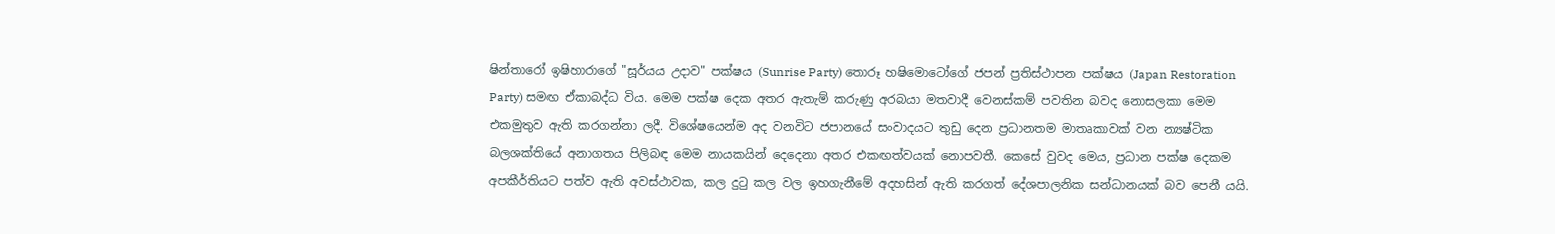ෂින්තාරෝ ඉෂිහාරාගේ "සූර්යය උදාව" පක්ෂය (Sunrise Party) තොරූ හෂිමොටෝගේ ජපන් ප්‍රතිස්ථාපන පක්ෂය (Japan Restoration Party) සමඟ ඒකාබද්ධ විය. මෙම පක්ෂ දෙක අතර ඇතැම් කරුණු අරබයා මතවාදී වෙනස්කම් පවතින බවද නොසලකා මෙම එකමුතුව ඇති කරගන්නා ලදී. විශේෂයෙන්ම අද වනවිට ජපානයේ සංවාදයට තුඩු දෙන ප්‍රධානතම මාතෘකාවක් වන න්‍යෂ්ටික බලශක්තියේ අනාගතය පිලිබඳ මෙම නායකයින් දෙදෙනා අතර එකඟත්වයක් නොපවතී. කෙසේ වුවද මෙය, ප්‍රධාන පක්ෂ දෙකම අපකීර්තියට පත්ව ඇති අවස්ථාවක, කල දුටු කල වල ඉහගැනීමේ අදහසින් ඇති කරගත් දේශපාලනික සන්ධානයක් බව පෙනී යයි.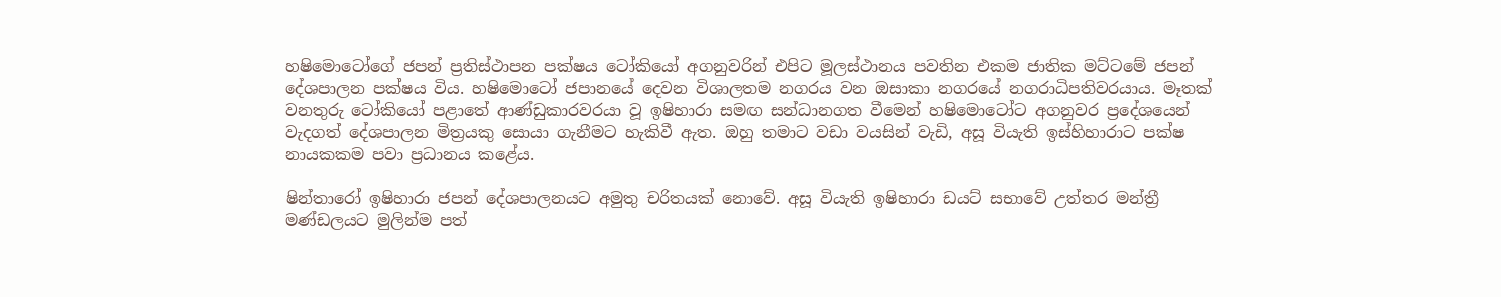හෂිමොටෝගේ ජපන් ප්‍රතිස්ථාපන පක්ෂය ටෝකියෝ අගනුවරින් එපිට මූලස්ථානය පවතින එකම ජාතික මට්ටමේ ජපන් දේශපාලන පක්ෂය විය. හෂිමොටෝ ජපානයේ දෙවන විශාලතම නගරය වන ඔසාකා නගරයේ නගරාධිපතිවරයාය. මෑතක් වනතුරු ටෝකියෝ පළාතේ ආණ්ඩුකාරවරයා වූ ඉෂිහාරා සමඟ සන්ධානගත වීමෙන් හෂිමොටෝට අගනුවර ප්‍රදේශයෙන් වැදගත් දේශපාලන මිත්‍රයකු සොයා ගැනීමට හැකිවී ඇත. ඔහු තමාට වඩා වයසින් වැඩි, අසූ වියැති ඉස්හිහාරාට පක්ෂ නායකකම පවා ප්‍රධානය කළේය.

ෂින්තාරෝ ඉෂිහාරා ජපන් දේශපාලනයට අමුතු චරිතයක් නොවේ. අසූ වියැති ඉෂිහාරා ඩයට් සභාවේ උත්තර මන්ත්‍රී මණ්ඩලයට මුලින්ම පත්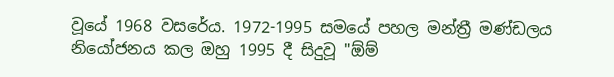වූයේ 1968 වසරේය. 1972-1995 සමයේ පහල මන්ත්‍රී මණ්ඩලය නියෝජනය කල ඔහු 1995 දී සිදුවූ "ඕම්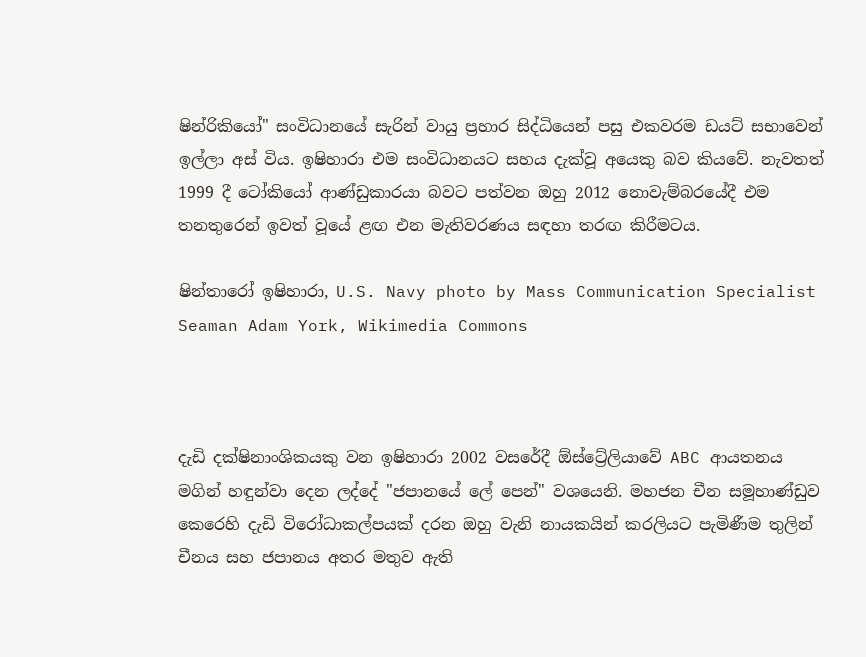ෂින්රිකියෝ" සංවිධානයේ සැරින් වායු ප්‍රහාර සිද්ධියෙන් පසු එකවරම ඩයට් සභාවෙන් ඉල්ලා අස් විය. ඉෂිහාරා එම සංවිධානයට සහය දැක්වූ අයෙකු බව කියවේ. නැවතත් 1999 දී ටෝකියෝ ආණ්ඩුකාරයා බවට පත්වන ඔහු 2012 නොවැම්බරයේදී එම තනතුරෙන් ඉවත් වූයේ ළඟ එන මැතිවරණය සඳහා තරඟ කිරීමටය.

ෂින්තාරෝ ඉෂිහාරා, U.S. Navy photo by Mass Communication Specialist Seaman Adam York, Wikimedia Commons



දැඩි දක්ෂිනාංශිකයකු වන ඉෂිහාරා 2002 වසරේදී ඕස්ට්‍රේලියාවේ ABC ආයතනය මගින් හඳුන්වා දෙන ලද්දේ "ජපානයේ ලේ පෙන්" වශයෙනි. මහජන චීන සමූහාණ්ඩුව කෙරෙහි දැඩි විරෝධාකල්පයක් දරන ඔහු වැනි නායකයින් කරලියට පැමිණීම තුලින් චීනය සහ ජපානය අතර මතුව ඇති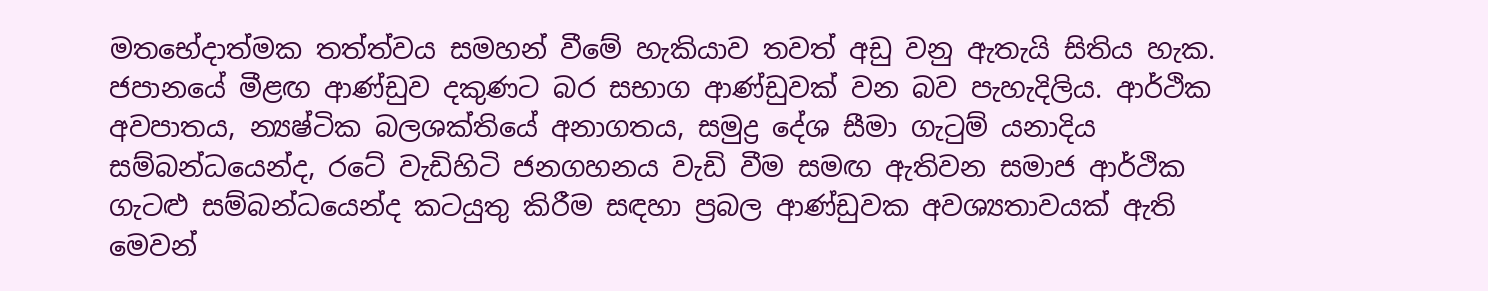මතභේදාත්මක තත්ත්වය සමහන් වීමේ හැකියාව තවත් අඩු වනු ඇතැයි සිතිය හැක. ජපානයේ මීළඟ ආණ්ඩුව දකුණට බර සභාග ආණ්ඩුවක් වන බව පැහැදිලිය. ආර්ථික අවපාතය, න්‍යෂ්ටික බලශක්තියේ අනාගතය, සමුද්‍ර දේශ සීමා ගැටුම් යනාදිය සම්බන්ධයෙන්ද, රටේ වැඩිහිටි ජනගහනය වැඩි වීම සමඟ ඇතිවන සමාජ ආර්ථික ගැටළු සම්බන්ධයෙන්ද කටයුතු කිරීම සඳහා ප්‍රබල ආණ්ඩුවක අවශ්‍යතාවයක් ඇති මෙවන්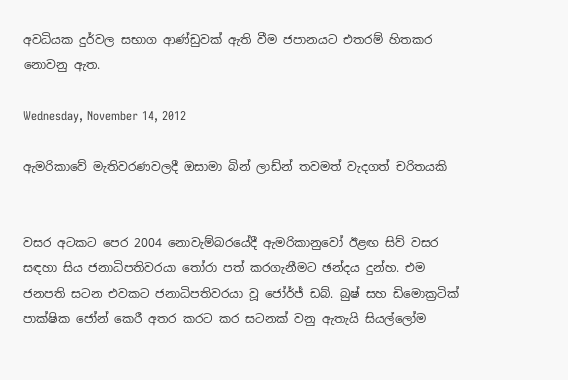අවධියක දුර්වල සභාග ආණ්ඩුවක් ඇති වීම ජපානයට එතරම් හිතකර නොවනු ඇත.

Wednesday, November 14, 2012

ඇමරිකාවේ මැතිවරණවලදී ඔසාමා බින් ලාඩ්න් තවමත් වැදගත් චරිතයකි


වසර අටකට පෙර 2004 නොවැම්බරයේදී ඇමරිකානුවෝ ඊළඟ සිව් වසර සඳහා සිය ජනාධිපතිවරයා තෝරා පත් කරගැනීමට ඡන්දය දුන්හ. එම ජනපති සටන එවකට ජනාධිපතිවරයා වූ ජෝර්ජ් ඩබ්. බුෂ් සහ ඩිමොක්‍රටික් පාක්ෂික ජෝන් කෙරී අතර කරට කර සටනක් වනු ඇතැයි සියල්ලෝම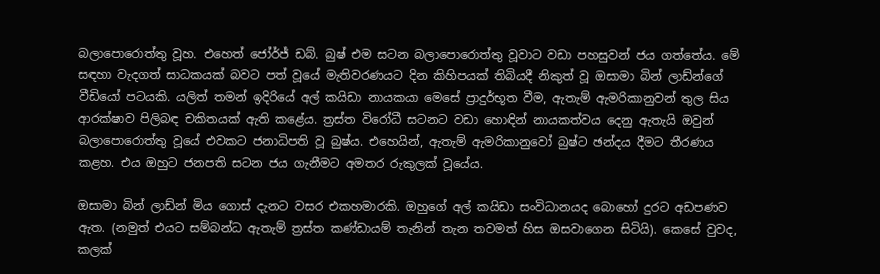බලාපොරොත්තු වූහ. එහෙත් ජෝර්ජ් ඩබ්. බුෂ් එම සටන බලාපොරොත්තු වූවාට වඩා පහසුවන් ජය ගත්තේය. මේ සඳහා වැදගත් සාධකයක් බවට පත් වූයේ මැතිවරණයට දින කිහිපයක් තිබියදී නිකුත් වූ ඔසාමා බින් ලාඩ්න්ගේ වීඩියෝ පටයකි. යලිත් තමන් ඉදිරියේ අල් කයිඩා නායකයා මෙසේ ප්‍රාදුර්භූත වීම, ඇතැම් ඇමරිකානුවන් තුල සිය ආරක්ෂාව පිලිබඳ චකිතයක් ඇති කළේය. ත්‍රස්ත විරෝධී සටනට වඩා හොඳින් නායකත්වය දෙනු ඇතැයි ඔවුන් බලාපොරොත්තු වූයේ එවකට ජනාධිපති වූ බුෂ්ය. එහෙයින්, ඇතැම් ඇමරිකානුවෝ බුෂ්ට ඡන්දය දීමට තීරණය කළහ. එය ඔහුට ජනපති සටන ජය ගැනීමට අමතර රුකුලක් වූයේය.

ඔසාමා බින් ලාඩ්න් මිය ගොස් දැනට වසර එකහමාරකි. ඔහුගේ අල් කයිඩා සංවිධානයද බොහෝ දුරට අඩපණව ඇත. (නමුත් එයට සම්බන්ධ ඇතැම් ත්‍රස්ත කණ්ඩායම් තැනින් තැන තවමත් හිස ඔසවාගෙන සිටියි). කෙසේ වුවද, කලක්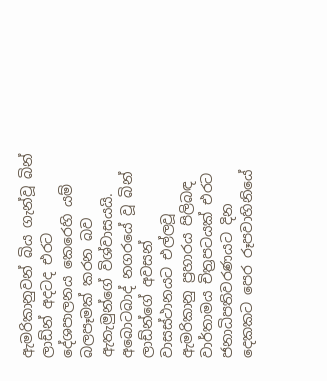ඇමරිකානුවන් බිය ගැන්වූ බින් ලාඩ්න් අදටද එරට දේශපාලනය කෙරෙහි යම් බලපෑමක් කරන බව ඇතැමුන්ගේ විශ්වාසයයි. අබොටබාද් නගරයේ වූ බින් ලාඩ්න්ගේ අවසන් වාසස්ථානයට එල්ලවූ ඇමරිකානු ප්‍රහාරය පිලිබඳ වාර්තාමය චිත්‍රපටයක් එරට ජනාධිපතිවරණයට දින දෙකකට පෙර රූපවාහිනියේ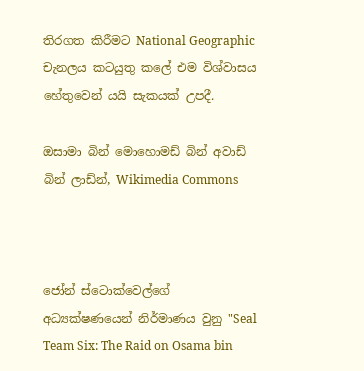තිරගත කිරීමට National Geographic චැනලය කටයුතු කලේ එම විශ්වාසය හේතුවෙන් යයි සැකයක් උපදී.

ඔසාමා බින් මොහොමඩ් බින් අවාඩ් බින් ලාඩ්න්, Wikimedia Commons



ජෝන් ස්ටොක්වෙල්ගේ අධ්‍යක්ෂණයෙන් නිර්මාණය වුනු "Seal Team Six: The Raid on Osama bin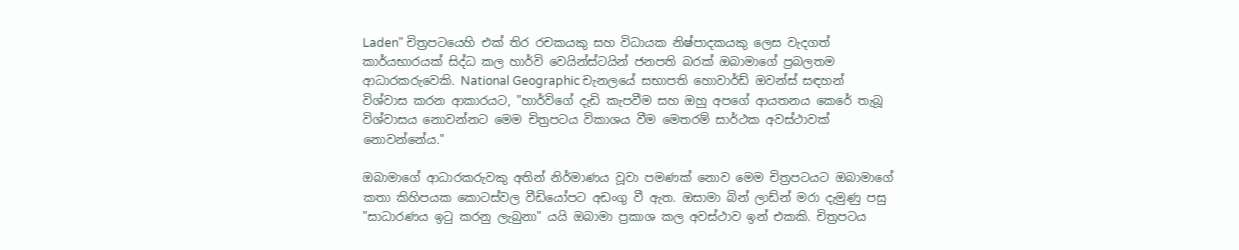Laden" චිත්‍රපටයෙහි එක් තිර රචකයකු සහ විධායක නිෂ්පාදකයකු ලෙස වැදගත් කාර්යභාරයක් සිද්ධ කල හාර්වි වෙයින්ස්ටයින් ජනපති බරක් ඔබාමාගේ ප්‍රබලතම ආධාරකරුවෙකි. National Geographic චැනලයේ සභාපති හොවාර්ඩ් ඔවන්ස් සඳහන් විශ්වාස කරන ආකාරයට, "හාර්විගේ දැඩි කැපවීම සහ ඔහු අපගේ ආයතනය කෙරේ තැබූ විශ්වාසය නොවන්නට මෙම චිත්‍රපටය විකාශය වීම මෙතරම් සාර්ථක අවස්ථාවක් නොවන්නේය."

ඔබාමාගේ ආධාරකරුවකු අතින් නිර්මාණය වූවා පමණක් නොව මෙම චිත්‍රපටයට ඔබාමාගේ කතා කිහිපයක කොටස්වල වීඩියෝපට අඩංගු වී ඇත. ඔසාමා බින් ලාඩ්න් මරා දැමුණු පසු "සාධාරණය ඉටු කරනු ලැබුනා" යයි ඔබාමා ප්‍රකාශ කල අවස්ථාව ඉන් එකකි. චිත්‍රපටය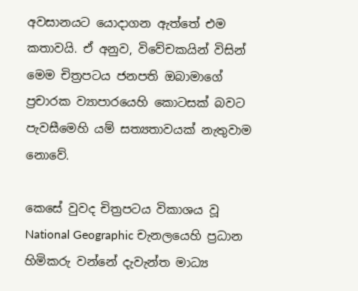අවසානයට යොදාගන ඇත්තේ එම කතාවයි. ඒ අනුව, විවේචකයින් විසින් මෙම චිත්‍රපටය ජනපති ඔබාමාගේ ප්‍රචාරක ව්‍යාපාරයෙහි කොටසක් බවට පැවසීමෙහි යම් සත්‍යතාවයක් නැතුවාම නොවේ.

කෙසේ වුවද චිත්‍රපටය විකාශය වූ National Geographic චැනලයෙහි ප්‍රධාන හිමිකරු වන්නේ දැවැන්ත මාධ්‍ය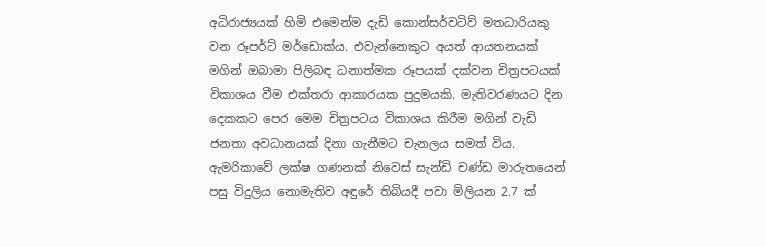අධිරාජ්‍යයක් හිමි එමෙන්ම දැඩි කොන්සර්වටිව් මතධාරියකු වන රූපර්ට් මර්ඩොක්ය. එවැන්නෙකුට අයත් ආයතනයක් මගින් ඔබාමා පිලිබඳ ධනාත්මක රූපයක් දක්වන චිත්‍රපටයක් විකාශය වීම එක්තරා ආකාරයක පුදුමයකි. මැතිවරණයට දින දෙකකට පෙර මෙම චිත්‍රපටය විකාශය කිරීම මගින් වැඩි ජනතා අවධානයක් දිනා ගැනීමට චැනලය සමත් විය. ඇමරිකාවේ ලක්ෂ ගණනක් නිවෙස් සැන්ඩි චණ්ඩ මාරුතයෙන් පසු විදුලිය නොමැතිව අඳුරේ තිබියදී පවා මිලියන 2.7 ක්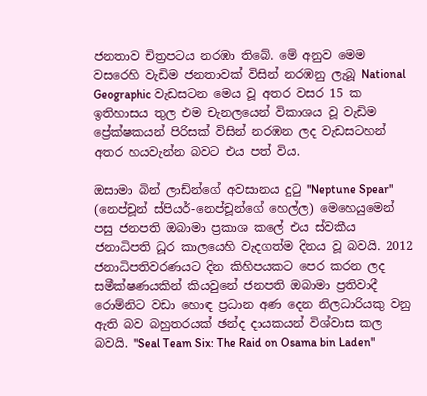ජනතාව චිත්‍රපටය නරඹා තිබේ. මේ අනුව මෙම වසරෙහි වැඩිම ජනතාවක් විසින් නරඹනු ලැබූ National Geographic වැඩසටන මෙය වූ අතර වසර 15 ක ඉතිහාසය තුල එම චැනලයෙන් විකාශය වූ වැඩිම ප්‍රේක්ෂකයන් පිරිසක් විසින් නරඹන ලද වැඩසටහන් අතර හයවැන්න බවට එය පත් විය.

ඔසාමා බින් ලාඩ්න්ගේ අවසානය දුටු "Neptune Spear" (නෙප්චූන් ස්පියර්-නෙප්චූන්ගේ හෙල්ල) මෙහෙයුමෙන් පසු ජනපති ඔබාමා ප්‍රකාශ කලේ එය ස්වකීය ජනාධිපති ධූර කාලයෙහි වැදගත්ම දිනය වූ බවයි. 2012 ජනාධිපතිවරණයට දින කිහිපයකට පෙර කරන ලද සමීක්ෂණයකින් කියවුනේ ජනපති ඔබාමා ප්‍රතිවාදී රොම්නිට වඩා හොඳ ප්‍රධාන අණ දෙන නිලධාරියකු වනු ඇති බව බහුතරයක් ඡන්ද දායකයන් විශ්වාස කල බවයි. "Seal Team Six: The Raid on Osama bin Laden"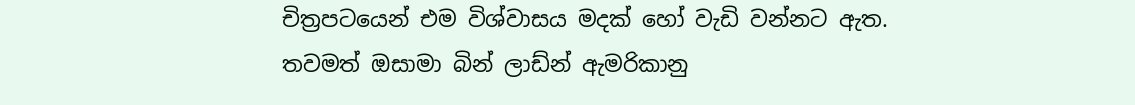චිත්‍රපටයෙන් එම විශ්වාසය මදක් හෝ වැඩි වන්නට ඇත. තවමත් ඔසාමා බින් ලාඩ්න් ඇමරිකානු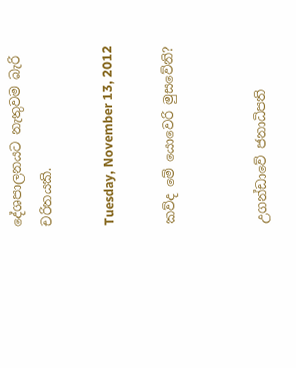දේශපාලනයට නැතුවම බැරි චරිතයකි.

Tuesday, November 13, 2012

කව්ද මේ යොවෙරි මුසවේනි?


උගන්ඩාවේ ජනාධිපති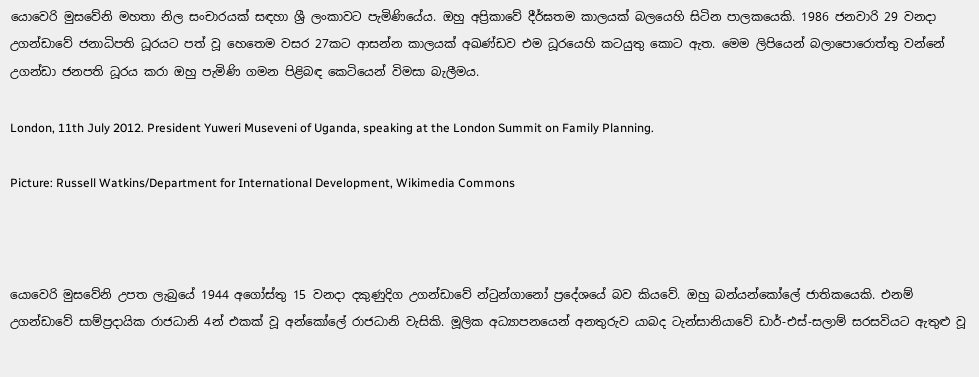යොවෙරි මුසවේනි මහතා නිල සංචාරයක් සඳහා ශ්‍රී ලංකාවට පැමිණියේය. ඔහු අප්‍රිකාවේ දීර්ඝතම කාලයක් බලයෙහි සිටින පාලකයෙකි. 1986 ජනවාරි 29 වනදා උගන්ඩාවේ ජනාධිපති ධූරයට පත් වූ හෙතෙම වසර 27කට ආසන්න කාලයක් අඛණ්ඩව එම ධූරයෙහි කටයුතු කොට ඇත. මෙම ලිපියෙන් බලාපොරොත්තු වන්නේ උගන්ඩා ජනපති ධූරය කරා ඔහු පැමිණි ගමන පිළිබඳ කෙටියෙන් විමසා බැලීමය.

London, 11th July 2012. President Yuweri Museveni of Uganda, speaking at the London Summit on Family Planning.

Picture: Russell Watkins/Department for International Development, Wikimedia Commons



යොවෙරි මුසවේනි උපත ලැබුයේ 1944 අගෝස්තු 15 වනදා දකුණුදිග උගන්ඩාවේ න්ටුන්ගානෝ ප්‍රදේශයේ බව කියවේ. ඔහු බන්යන්කෝලේ ජාතිකයෙකි. එනම් උගන්ඩාවේ සාම්ප්‍රදායික රාජධානි 4න් එකක් වූ අන්කෝලේ රාජධානි වැසිකි. මූලික අධ්‍යාපනයෙන් අනතුරුව යාබද ටැන්සානියාවේ ඩාර්-එස්-සලාම් සරසවියට ඇතුළු වූ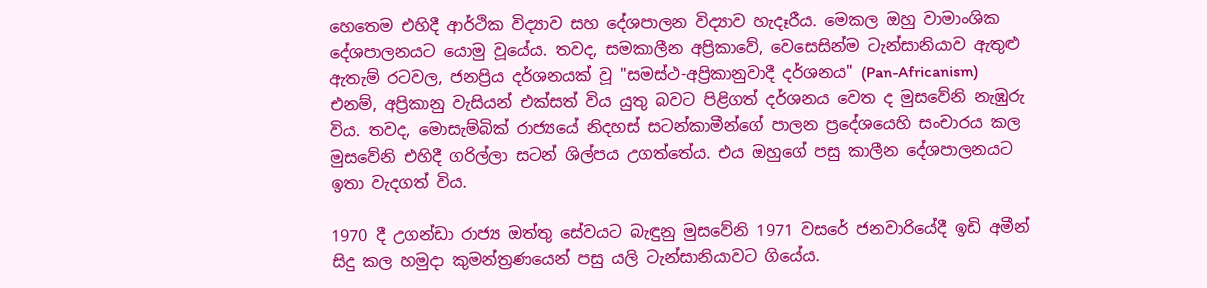හෙතෙම එහිදී ආර්ථික විද්‍යාව සහ දේශපාලන විද්‍යාව හැදෑරීය. මෙකල ඔහු වාමාංශික දේශපාලනයට යොමු වූයේය. තවද, සමකාලීන අප්‍රිකාවේ, වෙසෙසින්ම ටැන්සානියාව ඇතුළු ඇතැම් රටවල, ජනප්‍රිය දර්ශනයක් වූ "සමස්ථ-අප්‍රිකානුවාදී දර්ශනය" (Pan-Africanism) එනම්, අප්‍රිකානු වැසියන් එක්සත් විය යුතු බවට පිළිගත් දර්ශනය වෙත ද මුසවේනි නැඹුරු විය. තවද, මොසැම්බික් රාජ්‍යයේ නිදහස් සටන්කාමීන්ගේ පාලන ප්‍රදේශයෙහි සංචාරය කල මුසවේනි එහිදී ගරිල්ලා සටන් ශිල්පය උගත්තේය. එය ඔහුගේ පසු කාලීන දේශපාලනයට ඉතා වැදගත් විය.

1970 දී උගන්ඩා රාජ්‍ය ඔත්තු සේවයට බැඳුනු මුසවේනි 1971 වසරේ ජනවාරියේදී ඉඩි අමීන් සිදු කල හමුදා කුමන්ත්‍රණයෙන් පසු යලි ටැන්සානියාවට ගියේය.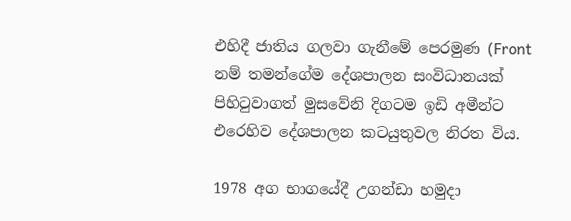එහිදී ජාතිය ගලවා ගැනීමේ පෙරමුණ (Front නම් තමන්ගේම දේශපාලන සංවිධානයක් පිහිටුවාගත් මුසවේනි දිගටම ඉඩි අමීන්ට එරෙහිව දේශපාලන කටයුතුවල නිරත විය.

1978 අග භාගයේදී උගන්ඩා හමුදා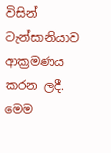විසින් ටැන්සානියාව ආක්‍රමණය කරන ලදී. මෙම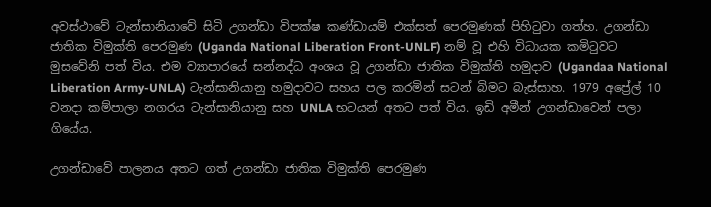අවස්ථාවේ ටැන්සානියාවේ සිටි උගන්ඩා විපක්ෂ කණ්ඩායම් එක්සත් පෙරමුණක් පිහිටුවා ගත්හ. උගන්ඩා ජාතික විමුක්ති පෙරමුණ (Uganda National Liberation Front-UNLF) නම් වූ එහි විධායක කමිටුවට මුසවේනි පත් විය. එම ව්‍යාපාරයේ සන්නද්ධ අංශය වූ උගන්ඩා ජාතික විමුක්ති හමුදාව (Ugandaa National Liberation Army-UNLA) ටැන්සානියානු හමුදාවට සහය පල කරමින් සටන් බිමට බැස්සාහ. 1979 අප්‍රේල් 10 වනදා කම්පාලා නගරය ටැන්සානියානු සහ UNLA භටයන් අතට පත් විය. ඉඩි අමීන් උගන්ඩාවෙන් පලා ගියේය.

උගන්ඩාවේ පාලනය අතට ගත් උගන්ඩා ජාතික විමුක්ති පෙරමුණ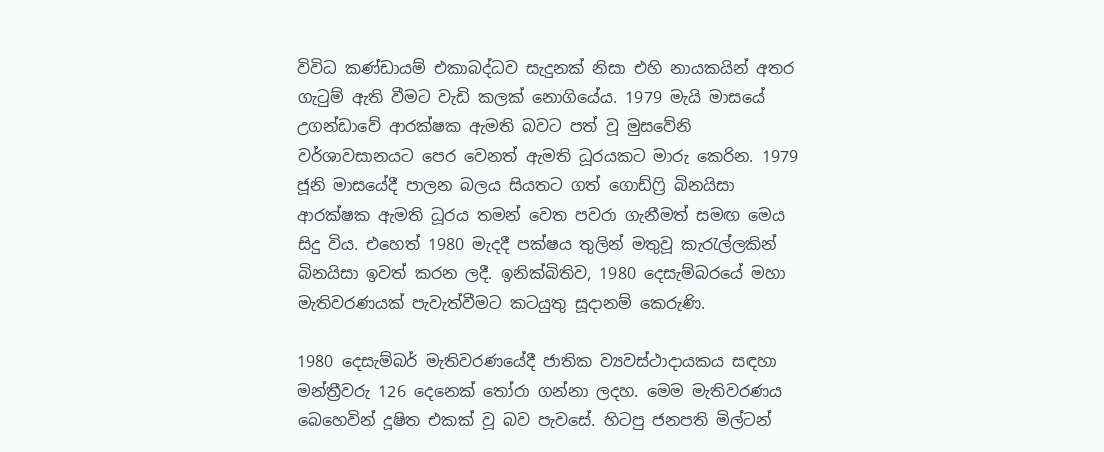විවිධ කණ්ඩායම් එකාබද්ධව සැදුනක් නිසා එහි නායකයින් අතර ගැටුම් ඇති වීමට වැඩි කලක් නොගියේය. 1979 මැයි මාසයේ උගන්ඩාවේ ආරක්ෂක ඇමති බවට පත් වූ මුසවේනි වර්ශාවසානයට පෙර වෙනත් ඇමති ධූරයකට මාරු කෙරින. 1979 ජූනි මාසයේදී පාලන බලය සියතට ගත් ගොඩ්ෆ්‍රි බිනයිසා ආරක්ෂක ඇමති ධූරය තමන් වෙත පවරා ගැනීමත් සමඟ මෙය සිදු විය. එහෙත් 1980 මැදදී පක්ෂය තුලින් මතුවූ කැරැල්ලකින් බිනයිසා ඉවත් කරන ලදී. ඉනික්බිතිව, 1980 දෙසැම්බරයේ මහා මැතිවරණයක් පැවැත්වීමට කටයුතු සූදානම් කෙරුණි.

1980 දෙසැම්බර් මැතිවරණයේදී ජාතික ව්‍යවස්ථාදායකය සඳහා මන්ත්‍රීවරු 126 දෙනෙක් තෝරා ගන්නා ලදහ. මෙම මැතිවරණය බෙහෙවින් දූෂිත එකක් වූ බව පැවසේ. හිටපු ජනපති මිල්ටන්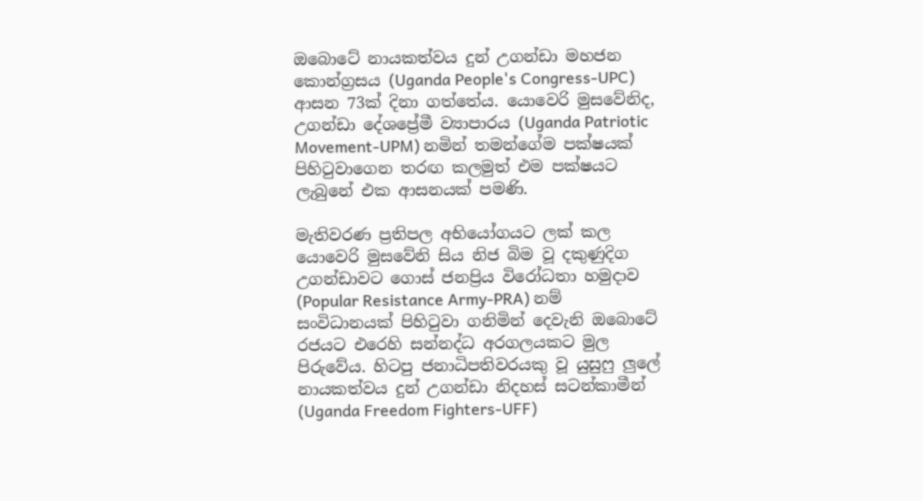ඔබොටේ නායකත්වය දුන් උගන්ඩා මහජන කොන්ග්‍රසය (Uganda People's Congress-UPC) ආසන 73ක් දිනා ගත්තේය. යොවෙරි මුසවේනිද, උගන්ඩා දේශප්‍රේමී ව්‍යාපාරය (Uganda Patriotic Movement-UPM) නමින් තමන්ගේම පක්ෂයක් පිහිටුවාගෙන තරඟ කලමුත් එම පක්ෂයට ලැබුනේ එක ආසනයක් පමණි.

මැතිවරණ ප්‍රතිපල අභියෝගයට ලක් කල යොවෙරි මුසවේනි සිය නිජ බිම වූ දකුණුදිග උගන්ඩාවට ගොස් ජනප්‍රිය විරෝධතා හමුදාව (Popular Resistance Army-PRA) නම් සංවිධානයක් පිහිටුවා ගනිමින් දෙවැනි ඔබොටේ රජයට එරෙහි සන්නද්ධ අරගලයකට මුල පිරුවේය. හිටපු ජනාධිපතිවරයකු වූ යුසුෆු ලුලේ නායකත්වය දුන් උගන්ඩා නිදහස් සටන්කාමීන් (Uganda Freedom Fighters-UFF)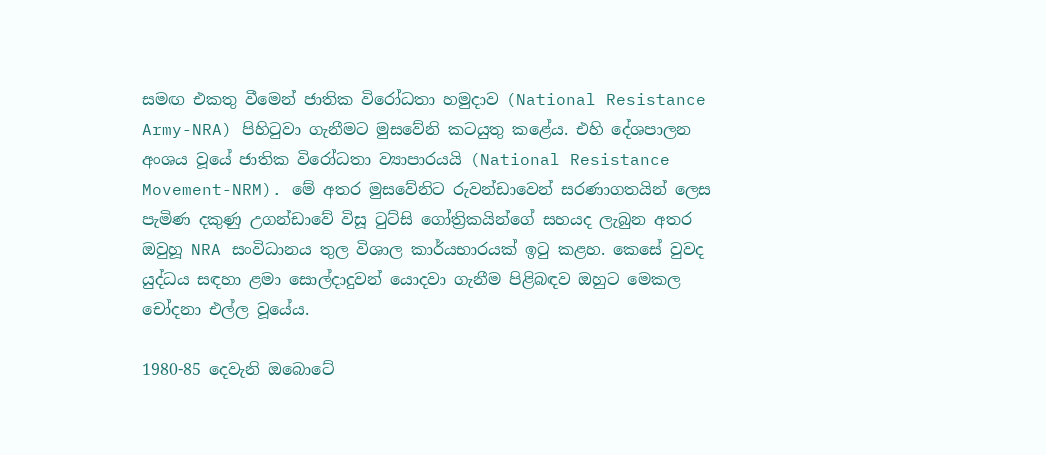සමඟ එකතු වීමෙන් ජාතික විරෝධතා හමුදාව (National Resistance Army-NRA) පිහිටුවා ගැනීමට මුසවේනි කටයුතු කළේය. එහි දේශපාලන අංශය වූයේ ජාතික විරෝධතා ව්‍යාපාරයයි (National Resistance Movement-NRM). මේ අතර මුසවේනිට රුවන්ඩාවෙන් සරණාගතයින් ලෙස පැමිණ දකුණු උගන්ඩාවේ විසූ ටුට්සි ගෝත්‍රිකයින්ගේ සහයද ලැබුන අතර ඔවුහූ NRA සංවිධානය තුල විශාල කාර්යභාරයක් ඉටු කළහ. කෙසේ වුවද යුද්ධය සඳහා ළමා සොල්දාදුවන් යොදවා ගැනීම පිළිබඳව ඔහුට මෙකල චෝදනා එල්ල වූයේය.

1980-85 දෙවැනි ඔබොටේ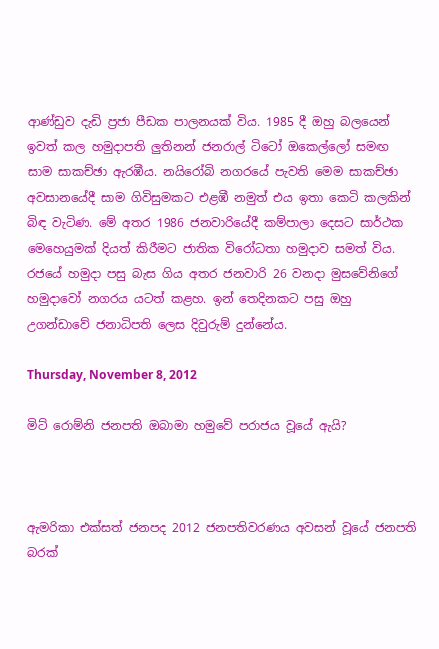ආණ්ඩුව දැඩි ප්‍රජා පීඩක පාලනයක් විය. 1985 දී ඔහු බලයෙන් ඉවත් කල හමුදාපති ලුතිනන් ජනරාල් ටිටෝ ඔකෙල්ලෝ සමඟ සාම සාකච්ඡා ඇරඹීය. නයිරෝබි නගරයේ පැවති මෙම සාකච්ඡා අවසානයේදී සාම ගිවිසුමකට එළඹී නමුත් එය ඉතා කෙටි කලකින් බිඳ වැටිණ. මේ අතර 1986 ජනවාරියේදී කම්පාලා දෙසට සාර්ථක මෙහෙයුමක් දියත් කිරීමට ජාතික විරෝධතා හමුදාව සමත් විය. රජයේ හමුදා පසු බැස ගිය අතර ජනවාරි 26 වනදා මුසවේනිගේ හමුදාවෝ නගරය යටත් කළහ. ඉන් තෙදිනකට පසු ඔහු උගන්ඩාවේ ජනාධිපති ලෙස දිවුරුම් දුන්නේය.

Thursday, November 8, 2012

මිට් රොම්නි ජනපති ඔබාමා හමුවේ පරාජය වූයේ ඇයි?



ඇමරිකා එක්සත් ජනපද 2012 ජනපතිවරණය අවසන් වූයේ ජනපති බරක්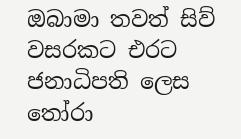ඔබාමා තවත් සිව් වසරකට එරට ජනාධිපති ලෙස තෝරා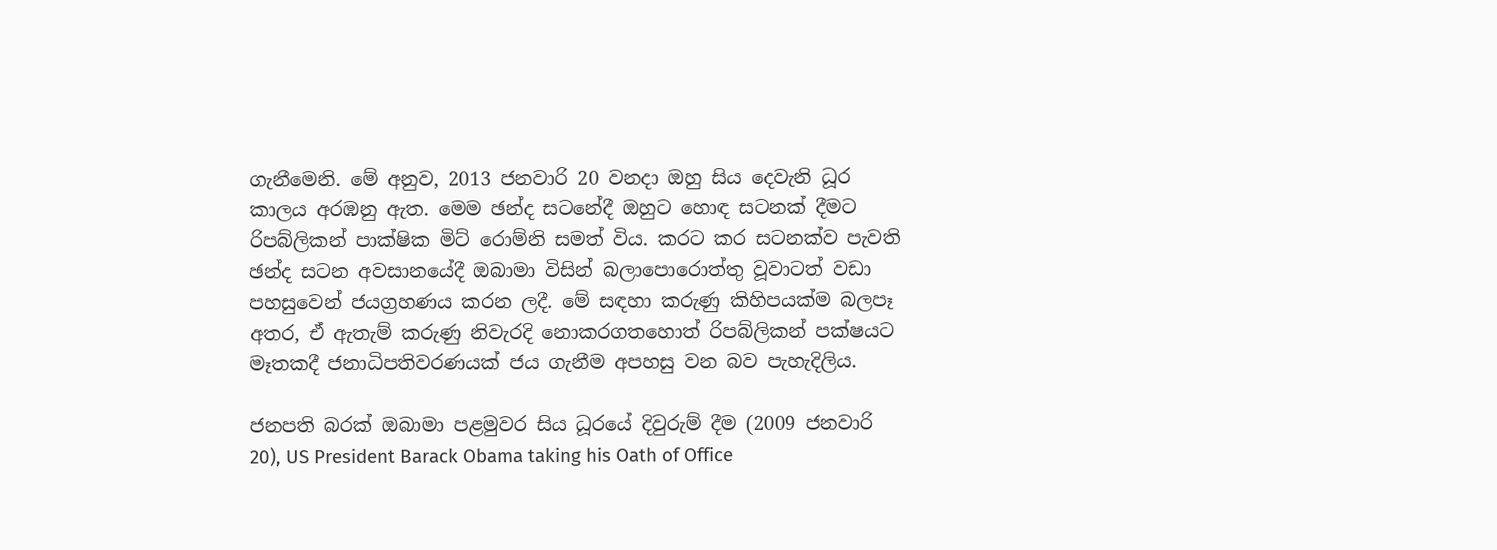ගැනීමෙනි. මේ අනුව, 2013 ජනවාරි 20 වනදා ඔහු සිය දෙවැනි ධූර කාලය අරඹනු ඇත. මෙම ඡන්ද සටනේදී ඔහුට හොඳ සටනක් දීමට රිපබ්ලිකන් පාක්ෂික මිට් රොම්නි සමත් විය. කරට කර සටනක්ව පැවති ඡන්ද සටන අවසානයේදී ඔබාමා විසින් බලාපොරොත්තු වූවාටත් වඩා පහසුවෙන් ජයග්‍රහණය කරන ලදී. මේ සඳහා කරුණු කිහිපයක්ම බලපෑ අතර, ඒ ඇතැම් කරුණු නිවැරදි නොකරගතහොත් රිපබ්ලිකන් පක්ෂයට මෑතකදී ජනාධිපතිවරණයක් ජය ගැනීම අපහසු වන බව පැහැදිලිය.

ජනපති බරක් ඔබාමා පළමුවර සිය ධූරයේ දිවුරුම් දීම (2009 ජනවාරි 20), US President Barack Obama taking his Oath of Office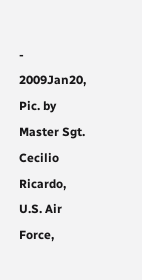- 2009Jan20, Pic. by Master Sgt. Cecilio Ricardo, U.S. Air Force,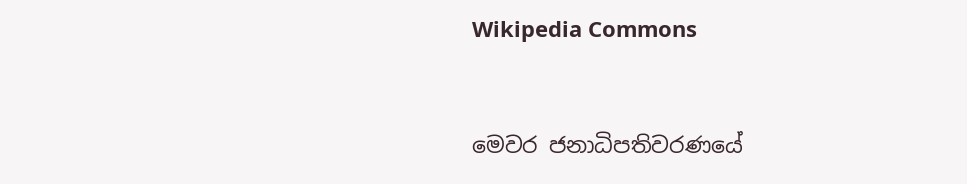Wikipedia Commons



මෙවර ජනාධිපතිවරණයේ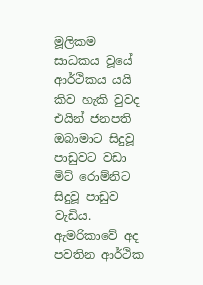මූලිකම සාධකය වූයේ ආර්ථිකය යයි කිව හැකි වුවද එයින් ජනපති ඔබාමාට සිදුවූ පාඩුවට වඩා මිට් රොම්නිට සිදුවූ පාඩුව වැඩිය. ඇමරිකාවේ අද පවතින ආර්ථික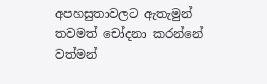අපහසුතාවලට ඇතැමුන් තවමත් චෝදනා කරන්නේ වත්මන්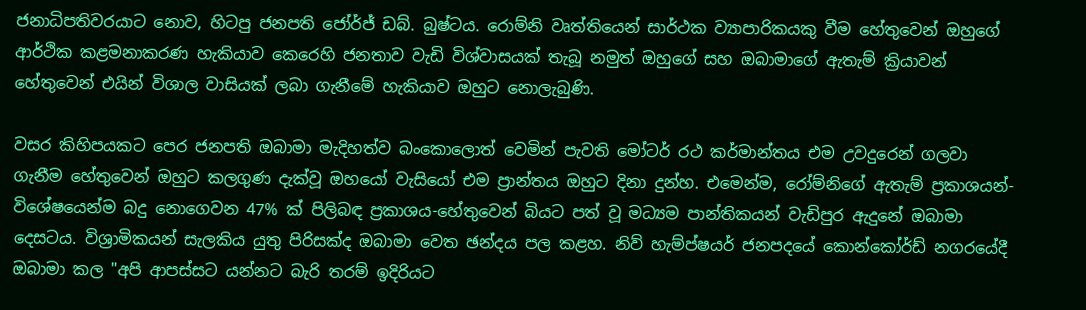ජනාධිපතිවරයාට නොව, හිටපු ජනපති ජෝර්ජ් ඩබ්. බුෂ්ටය. රොම්නි වෘත්තියෙන් සාර්ථක ව්‍යාපාරිකයකු වීම හේතුවෙන් ඔහුගේ ආර්ථික කළමනාකරණ හැකියාව කෙරෙහි ජනතාව වැඩි විශ්වාසයක් තැබූ නමුත් ඔහුගේ සහ ඔබාමාගේ ඇතැම් ක්‍රියාවන් හේතුවෙන් එයින් විශාල වාසියක් ලබා ගැනීමේ හැකියාව ඔහුට නොලැබුණි.

වසර කිහිපයකට පෙර ජනපති ඔබාමා මැදිහත්ව බංකොලොත් වෙමින් පැවති මෝටර් රථ කර්මාන්තය එම උවදුරෙන් ගලවා ගැනීම හේතුවෙන් ඔහුට කලගුණ දැක්වූ ඔහයෝ වැසියෝ එම ප්‍රාන්තය ඔහුට දිනා දුන්හ. එමෙන්ම, රෝම්නිගේ ඇතැම් ප්‍රකාශයන්-විශේෂයෙන්ම බදු නොගෙවන 47% ක් පිලිබඳ ප්‍රකාශය-හේතුවෙන් බියට පත් වූ මධ්‍යම පාන්තිකයන් වැඩිපුර ඇදුනේ ඔබාමා දෙසටය. විශ්‍රාමිකයන් සැලකිය යුතු පිරිසක්ද ඔබාමා වෙත ඡන්දය පල කළහ. නිව් හැම්ප්ෂයර් ජනපදයේ කොන්කෝර්ඩ් නගරයේදී ඔබාමා කල "අපි ආපස්සට යන්නට බැරි තරම් ඉදිරියට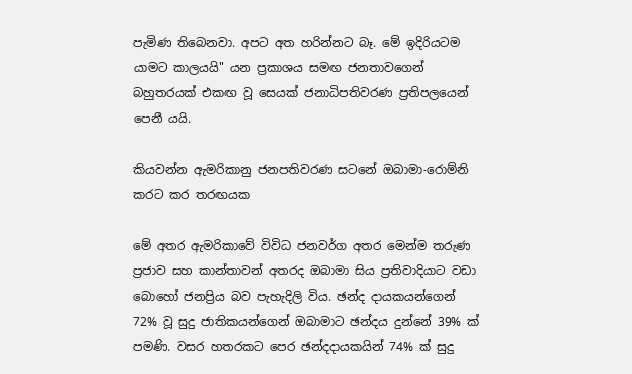පැමිණ තිබෙනවා. අපට අත හරින්නට බෑ. මේ ඉදිරියටම යාමට කාලයයි" යන ප්‍රකාශය සමඟ ජනතාවගෙන් බහුතරයක් එකඟ වූ සෙයක් ජනාධිපතිවරණ ප්‍රතිපලයෙන් පෙනී යයි.

කියවන්න ඇමරිකානු ජනපතිවරණ සටනේ ඔබාමා-රොම්නි කරට කර තරඟයක

මේ අතර ඇමරිකාවේ විවිධ ජනවර්ග අතර මෙන්ම තරුණ ප්‍රජාව සහ කාන්තාවන් අතරද ඔබාමා සිය ප්‍රතිවාදියාට වඩා බොහෝ ජනප්‍රිය බව පැහැදිලි විය. ඡන්ද දායකයන්ගෙන් 72% වූ සුදු ජාතිකයන්ගෙන් ඔබාමාට ඡන්දය දුන්නේ 39% ක් පමණි. වසර හතරකට පෙර ඡන්දදායකයින් 74% ක් සුදු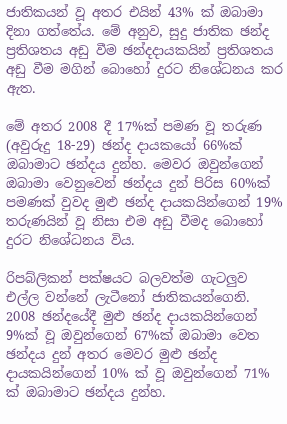ජාතිකයන් වූ අතර එයින් 43% ක් ඔබාමා දිනා ගත්තේය. මේ අනුව, සුදු ජාතික ඡන්ද ප්‍රතිශතය අඩු වීම ඡන්දදායකයින් ප්‍රතිශතය අඩු වීම මගින් බොහෝ දුරට නිශේධනය කර ඇත.

මේ අතර 2008 දී 17%ක් පමණ වූ තරුණ (අවුරුදු 18-29) ඡන්ද දායකයෝ 66%ක් ඔබාමාට ඡන්දය දුන්හ. මෙවර ඔවුන්ගෙන් ඔබාමා වෙනුවෙන් ඡන්දය දුන් පිරිස 60%ක් පමණක් වුවද මුළු ඡන්ද දායකයින්ගෙන් 19% තරුණයින් වූ නිසා එම අඩු වීමද බොහෝ දුරට නිශේධනය විය.

රිපබ්ලිකන් පක්ෂයට බලවත්ම ගැටලුව එල්ල වන්නේ ලැටීනෝ ජාතිකයන්ගෙනි. 2008 ඡන්දයේදී මුළු ඡන්ද දායකයින්ගෙන් 9%ක් වූ ඔවුන්ගෙන් 67%ක් ඔබාමා වෙත ඡන්දය දුන් අතර මෙවර මුළු ඡන්ද දායකයින්ගෙන් 10% ක් වූ ඔවුන්ගෙන් 71% ක් ඔබාමාට ඡන්දය දුන්හ.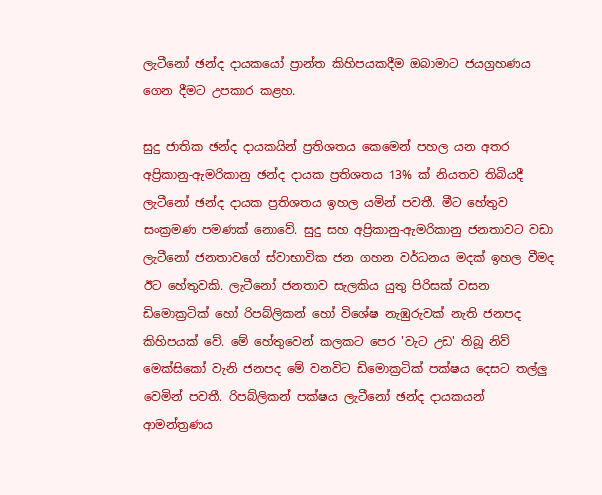ලැටීනෝ ඡන්ද දායකයෝ ප්‍රාන්ත කිහිපයකදීම ඔබාමාට ජයග්‍රහණය ගෙන දීමට උපකාර කළහ.

සුදු ජාතික ඡන්ද දායකයින් ප්‍රතිශතය කෙමෙන් පහල යන අතර අප්‍රිකානු-ඇමරිකානු ඡන්ද දායක ප්‍රතිශතය 13% ක් නියතව තිබියදී ලැටීනෝ ඡන්ද දායක ප්‍රතිශතය ඉහල යමින් පවතී. මීට හේතුව සංක්‍රමණ පමණක් නොවේ. සුදු සහ අප්‍රිකානු-ඇමරිකානු ජනතාවට වඩා ලැටීනෝ ජනතාවගේ ස්වාභාවික ජන ගහන වර්ධනය මදක් ඉහල වීමද ඊට හේතුවකි. ලැටීනෝ ජනතාව සැලකිය යුතු පිරිසක් වසන ඩිමොක්‍රටික් හෝ රිපබ්ලිකන් හෝ විශේෂ නැඹුරුවක් නැති ජනපද කිහිපයක් වේ. මේ හේතුවෙන් කලකට පෙර 'වැට උඩ' තිබූ නිව් මෙක්සිකෝ වැනි ජනපද මේ වනවිට ඩිමොක්‍රටික් පක්ෂය දෙසට තල්ලු වෙමින් පවතී. රිපබ්ලිකන් පක්ෂය ලැටීනෝ ඡන්ද දායකයන් ආමන්ත්‍රණය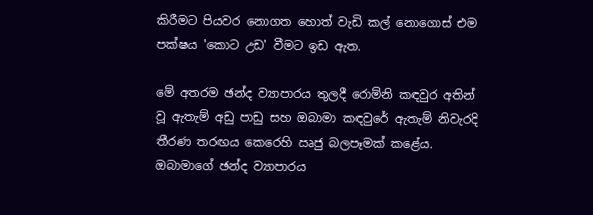කිරීමට පියවර නොගත හොත් වැඩි කල් නොගොස් එම පක්ෂය 'කොට උඩ' වීමට ඉඩ ඇත.

මේ අතරම ඡන්ද ව්‍යාපාරය තුලදී රොම්නි කඳවුර අතින් වූ ඇතැම් අඩු පාඩු සහ ඔබාමා කඳවුරේ ඇතැම් නිවැරදි තීරණ තරඟය කෙරෙහි ඍජු බලපෑමක් කළේය. ඔබාමාගේ ඡන්ද ව්‍යාපාරය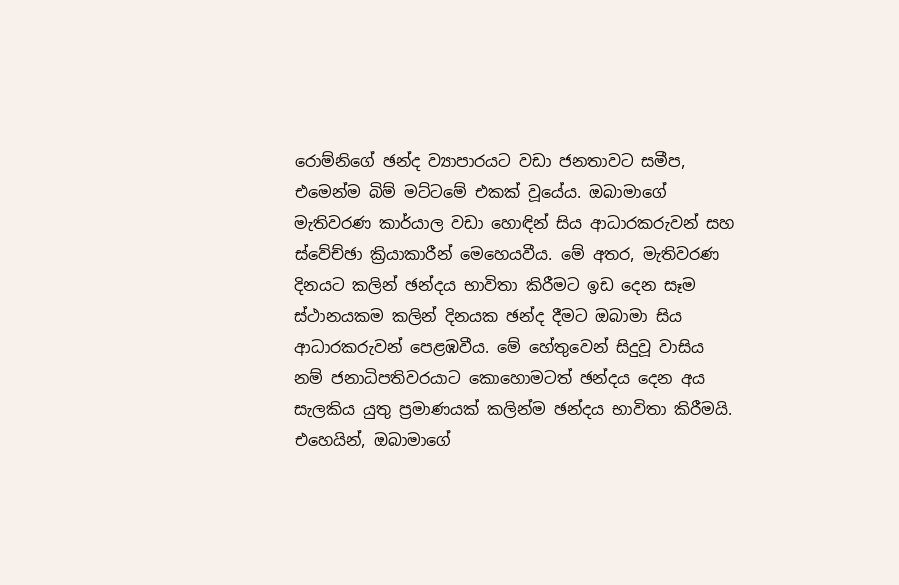රොම්නිගේ ඡන්ද ව්‍යාපාරයට වඩා ජනතාවට සමීප, එමෙන්ම බිම් මට්ටමේ එකක් වූයේය. ඔබාමාගේ මැතිවරණ කාර්යාල වඩා හොඳින් සිය ආධාරකරුවන් සහ ස්වේච්ඡා ක්‍රියාකාරීන් මෙහෙයවීය. මේ අතර, මැතිවරණ දිනයට කලින් ඡන්දය භාවිතා කිරීමට ඉඩ දෙන සෑම ස්ථානයකම කලින් දිනයක ඡන්ද දීමට ඔබාමා සිය ආධාරකරුවන් පෙළඹවීය. මේ හේතුවෙන් සිදුවූ වාසිය නම් ජනාධිපතිවරයාට කොහොමටත් ඡන්දය දෙන අය සැලකිය යුතු ප්‍රමාණයක් කලින්ම ඡන්දය භාවිතා කිරීමයි. එහෙයින්, ඔබාමාගේ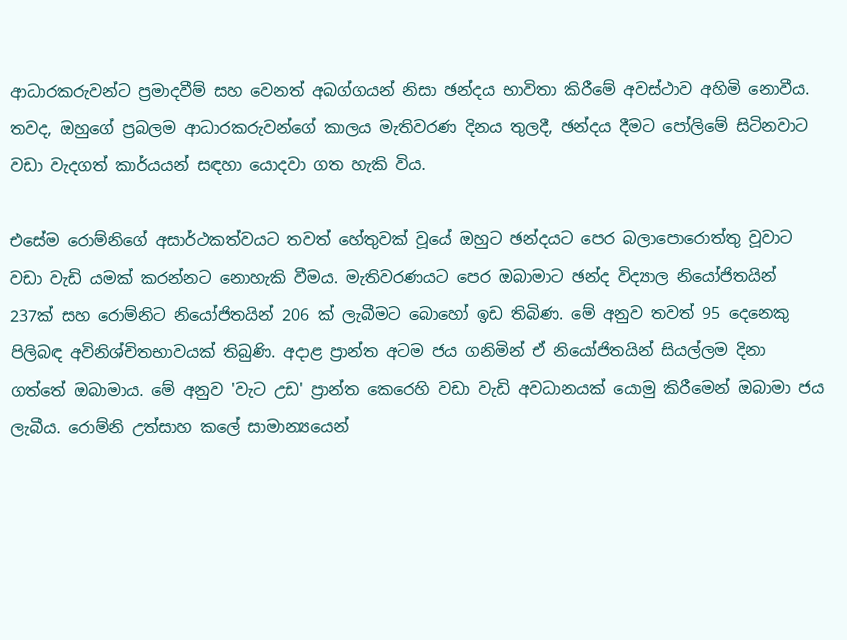ආධාරකරුවන්ට ප්‍රමාදවීම් සහ වෙනත් අබග්ගයන් නිසා ඡන්දය භාවිතා කිරීමේ අවස්ථාව අහිමි නොවීය. තවද, ඔහුගේ ප්‍රබලම ආධාරකරුවන්ගේ කාලය මැතිවරණ දිනය තුලදී, ඡන්දය දීමට පෝලිමේ සිටිනවාට වඩා වැදගත් කාර්යයන් සඳහා යොදවා ගත හැකි විය.

එසේම රොම්නිගේ අසාර්ථකත්වයට තවත් හේතුවක් වූයේ ඔහුට ඡන්දයට පෙර බලාපොරොත්තු වූවාට වඩා වැඩි යමක් කරන්නට නොහැකි වීමය. මැතිවරණයට පෙර ඔබාමාට ඡන්ද විද්‍යාල නියෝජිතයින් 237ක් සහ රොම්නිට නියෝජිතයින් 206 ක් ලැබීමට බොහෝ ඉඩ තිබිණ. මේ අනුව තවත් 95 දෙනෙකු පිලිබඳ අවිනිශ්චිතභාවයක් තිබුණි. අදාළ ප්‍රාන්ත අටම ජය ගනිමින් ඒ නියෝජිතයින් සියල්ලම දිනා ගත්තේ ඔබාමාය. මේ අනුව 'වැට උඩ' ප්‍රාන්ත කෙරෙහි වඩා වැඩි අවධානයක් යොමු කිරීමෙන් ඔබාමා ජය ලැබීය. රොම්නි උත්සාහ කලේ සාමාන්‍යයෙන්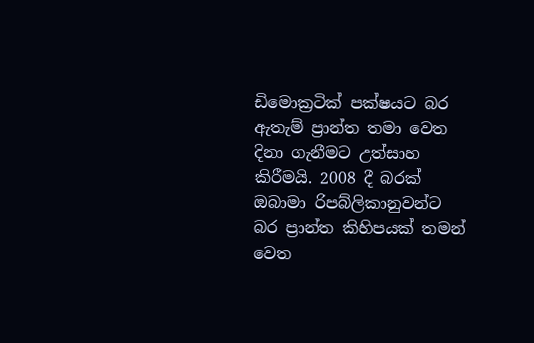ඩිමොක්‍රටික් පක්ෂයට බර ඇතැම් ප්‍රාන්ත තමා වෙත දිනා ගැනීමට උත්සාහ කිරීමයි. 2008 දී බරක් ඔබාමා රිපබ්ලිකානුවන්ට බර ප්‍රාන්ත කිහිපයක් තමන් වෙත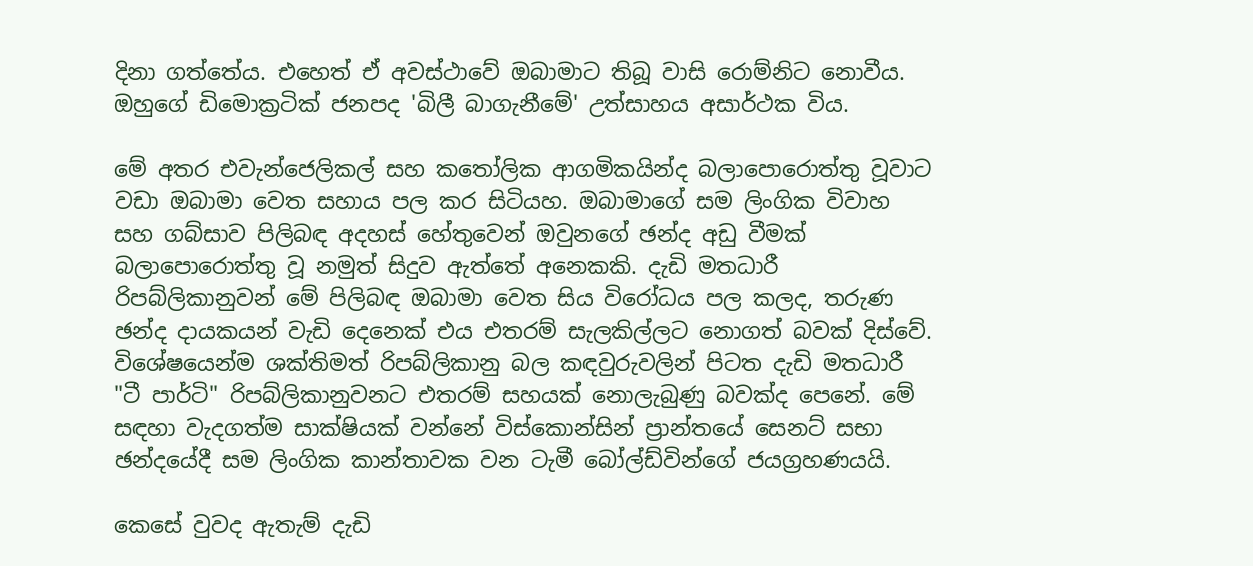දිනා ගත්තේය. එහෙත් ඒ අවස්ථාවේ ඔබාමාට තිබූ වාසි රොම්නිට නොවීය. ඔහුගේ ඩිමොක්‍රටික් ජනපද 'බිලී බාගැනීමේ' උත්සාහය අසාර්ථක විය.

මේ අතර එවැන්ජෙලිකල් සහ කතෝලික ආගමිකයින්ද බලාපොරොත්තු වූවාට වඩා ඔබාමා වෙත සහාය පල කර සිටියහ. ඔබාමාගේ සම ලිංගික විවාහ සහ ගබ්සාව පිලිබඳ අදහස් හේතුවෙන් ඔවුනගේ ඡන්ද අඩු වීමක් බලාපොරොත්තු වූ නමුත් සිදුව ඇත්තේ අනෙකකි. දැඩි මතධාරී රිපබ්ලිකානුවන් මේ පිලිබඳ ඔබාමා වෙත සිය විරෝධය පල කලද, තරුණ ඡන්ද දායකයන් වැඩි දෙනෙක් එය එතරම් සැලකිල්ලට නොගත් බවක් දිස්වේ. විශේෂයෙන්ම ශක්තිමත් රිපබ්ලිකානු බල කඳවුරුවලින් පිටත දැඩි මතධාරී "ටී පාර්ටි" රිපබ්ලිකානුවනට එතරම් සහයක් නොලැබුණු බවක්ද පෙනේ. මේ සඳහා වැදගත්ම සාක්ෂියක් වන්නේ විස්කොන්සින් ප්‍රාන්තයේ සෙනට් සභා ඡන්දයේදී සම ලිංගික කාන්තාවක වන ටැමී බෝල්ඩ්වින්ගේ ජයග්‍රහණයයි.

කෙසේ වුවද ඇතැම් දැඩි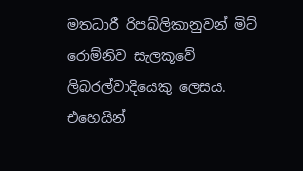මතධාරී රිපබ්ලිකානුවන් මිට් රොම්නිව සැලකූවේ ලිබරල්වාදියෙකු ලෙසය. එහෙයින්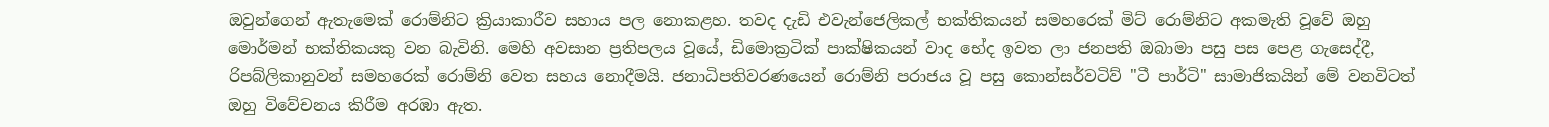ඔවුන්ගෙන් ඇතැමෙක් රොම්නිට ක්‍රියාකාරීව සහාය පල නොකළහ. තවද දැඩි එවැන්ජෙලිකල් භක්තිකයන් සමහරෙක් මිට් රොම්නිට අකමැති වූවේ ඔහු මොර්මන් භක්තිකයකු වන බැවිනි. මෙහි අවසාන ප්‍රතිපලය වූයේ, ඩිමොක්‍රටික් පාක්ෂිකයන් වාද භේද ඉවත ලා ජනපති ඔබාමා පසු පස පෙළ ගැසෙද්දී, රිපබ්ලිකානුවන් සමහරෙක් රොම්නි වෙත සහය නොදීමයි. ජනාධිපතිවරණයෙන් රොම්නි පරාජය වූ පසු කොන්සර්වටිව් "ටී පාර්ටි" සාමාජිකයින් මේ වනවිටත් ඔහු විවේචනය කිරීම අරඹා ඇත.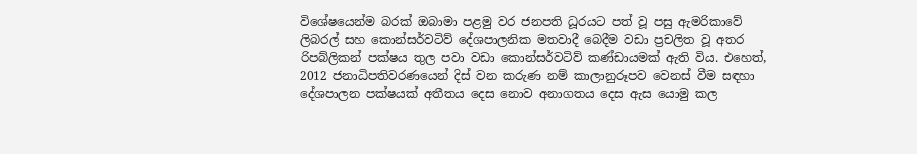විශේෂයෙන්ම බරක් ඔබාමා පළමු වර ජනපති ධූරයට පත් වූ පසු ඇමරිකාවේ ලිබරල් සහ කොන්සර්වටිව් දේශපාලනික මතවාදී බෙදීම වඩා ප්‍රචලිත වූ අතර රිපබ්ලිකන් පක්ෂය තුල පවා වඩා කොන්සර්වටිව් කණ්ඩායමක් ඇති විය. එහෙත්, 2012 ජනාධිපතිවරණයෙන් දිස් වන කරුණ නම් කාලානුරූපව වෙනස් වීම සඳහා දේශපාලන පක්ෂයක් අතීතය දෙස නොව අනාගතය දෙස ඇස යොමු කල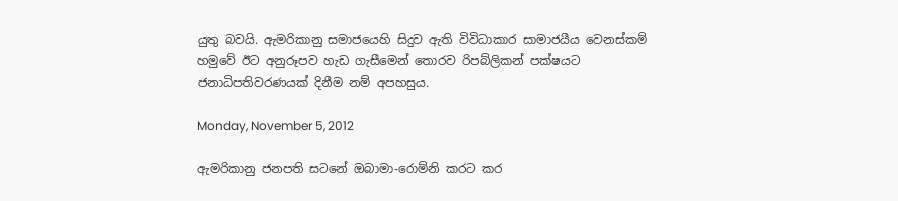යුතු බවයි. ඇමරිකානු සමාජයෙහි සිදුව ඇති විවිධාකාර සාමාජයීය වෙනස්කම් හමුවේ ඊට අනුරූපව හැඩ ගැසීමෙන් තොරව රිපබ්ලිකන් පක්ෂයට ජනාධිපතිවරණයක් දිනීම නම් අපහසුය.

Monday, November 5, 2012

ඇමරිකානු ජනපති සටනේ ඔබාමා-රොම්නි කරට කර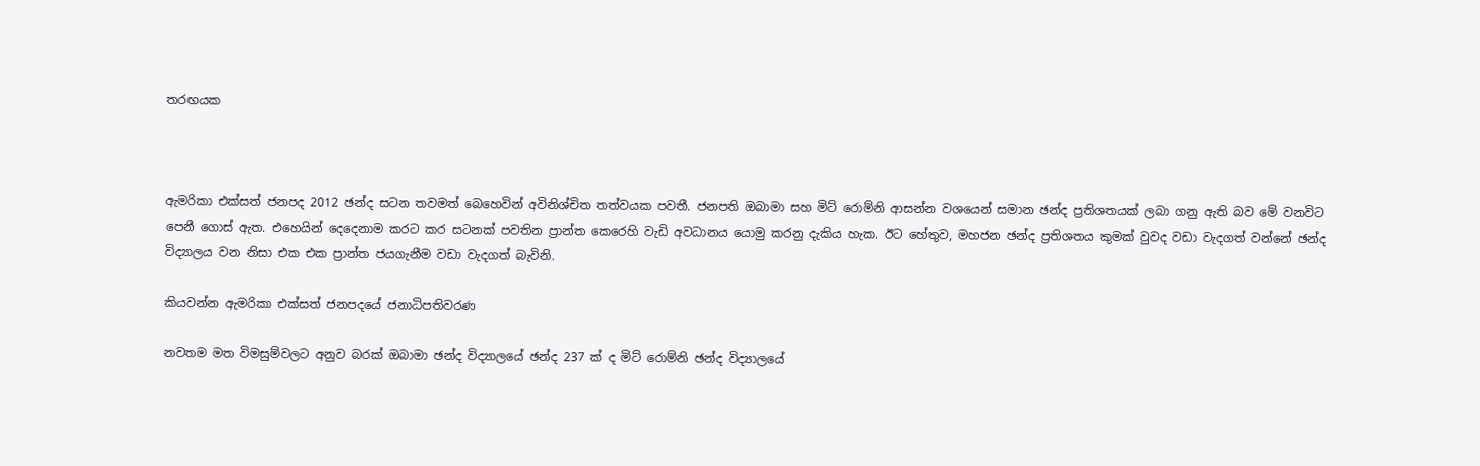තරඟයක



ඇමරිකා එක්සත් ජනපද 2012 ඡන්ද සටන තවමත් බෙහෙවින් අවිනිශ්චිත තත්වයක පවතී. ජනපති ඔබාමා සහ මිට් රොම්නි ආසන්න වශයෙන් සමාන ඡන්ද ප්‍රතිශතයක් ලබා ගනු ඇති බව මේ වනවිට පෙනී ගොස් ඇත. එහෙයින් දෙදෙනාම කරට කර සටනක් පවතින ප්‍රාන්ත කෙරෙහි වැඩි අවධානය යොමු කරනු දැකිය හැක. ඊට හේතුව, මහජන ඡන්ද ප්‍රතිශතය කුමක් වුවද වඩා වැදගත් වන්නේ ඡන්ද විද්‍යාලය වන නිසා එක එක ප්‍රාන්ත ජයගැනීම වඩා වැදගත් බැවිනි.

කියවන්න ඇමරිකා එක්සත් ජනපදයේ ජනාධිපතිවරණ

නවතම මත විමසුම්වලට අනුව බරක් ඔබාමා ඡන්ද විද්‍යාලයේ ඡන්ද 237 ක් ද මිට් රොම්නි ඡන්ද විද්‍යාලයේ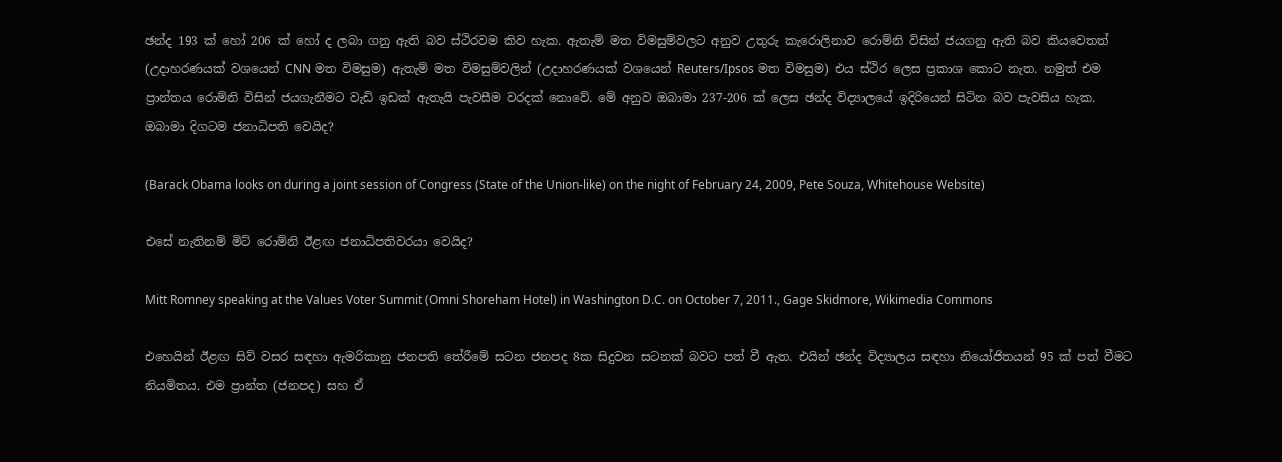ඡන්ද 193 ක් හෝ 206 ක් හෝ ද ලබා ගනු ඇති බව ස්ථිරවම කිව හැක. ඇතැම් මත විමසුම්වලට අනුව උතුරු කැරොලිනාව රොම්නි විසින් ජයගනු ඇති බව කියවෙතත් (උදාහරණයක් වශයෙන් CNN මත විමසුම) ඇතැම් මත විමසුම්වලින් (උදාහරණයක් වශයෙන් Reuters/Ipsos මත විමසුම) එය ස්ථිර ලෙස ප්‍රකාශ කොට නැත. නමුත් එම ප්‍රාන්තය රොම්නි විසින් ජයගැනීමට වැඩි ඉඩක් ඇතැයි පැවසීම වරදක් නොවේ. මේ අනුව ඔබාමා 237-206 ක් ලෙස ඡන්ද විද්‍යාලයේ ඉදිරියෙන් සිටින බව පැවසිය හැක.
ඔබාමා දිගටම ජනාධිපති වෙයිද?

(Barack Obama looks on during a joint session of Congress (State of the Union-like) on the night of February 24, 2009, Pete Souza, Whitehouse Website)

එසේ නැතිනම් මිට් රොම්නි ඊළඟ ජනාධිපතිවරයා වෙයිද?

Mitt Romney speaking at the Values Voter Summit (Omni Shoreham Hotel) in Washington D.C. on October 7, 2011., Gage Skidmore, Wikimedia Commons

එහෙයින් ඊළඟ සිව් වසර සඳහා ඇමරිකානු ජනපති තේරීමේ සටන ජනපද 8ක සිදුවන සටනක් බවට පත් වී ඇත. එයින් ඡන්ද විද්‍යාලය සඳහා නියෝජිතයන් 95 ක් පත් වීමට නියමිතය. එම ප්‍රාන්ත (ජනපද) සහ ඒ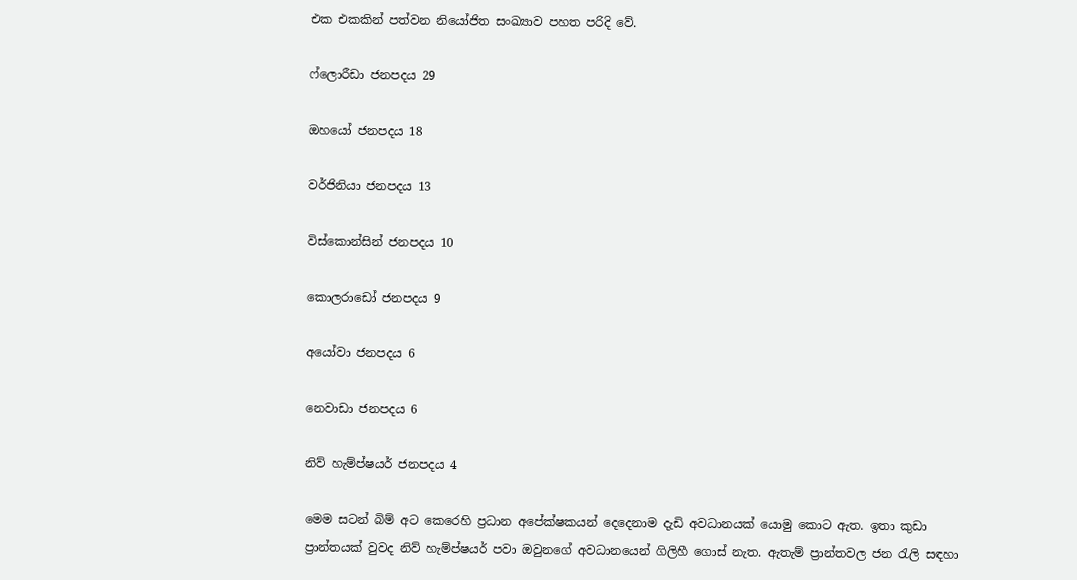එක එකකින් පත්වන නියෝජිත සංඛ්‍යාව පහත පරිදි වේ.

ෆ්ලොරීඩා ජනපදය 29

ඔහයෝ ජනපදය 18

වර්ජිනියා ජනපදය 13

විස්කොන්සින් ජනපදය 10

කොලරාඩෝ ජනපදය 9

අයෝවා ජනපදය 6

නෙවාඩා ජනපදය 6

නිව් හැම්ප්ෂයර් ජනපදය 4

මෙම සටන් බිම් අට කෙරෙහි ප්‍රධාන අපේක්ෂකයන් දෙදෙනාම දැඩි අවධානයක් යොමු කොට ඇත. ඉතා කුඩා ප්‍රාන්තයක් වුවද නිව් හැම්ප්ෂයර් පවා ඔවුනගේ අවධානයෙන් ගිලිහී ගොස් නැත. ඇතැම් ප්‍රාන්තවල ජන රැලි සඳහා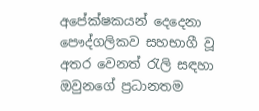අපේක්ෂකයන් දෙදෙනා පෞද්ගලිකව සහභාගී වූ අතර වෙනත් රැලි සඳහා ඔවුනගේ ප්‍රධානතම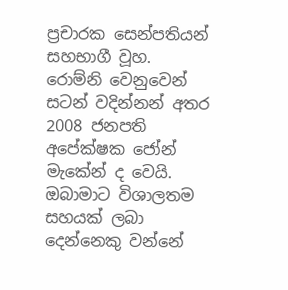ප්‍රචාරක සෙන්පතියන් සහභාගී වූහ. රොම්නි වෙනුවෙන් සටන් වදින්නන් අතර 2008 ජනපති අපේක්ෂක ජෝන් මැකේන් ද වෙයි. ඔබාමාට විශාලතම සහයක් ලබා දෙන්නෙකු වන්නේ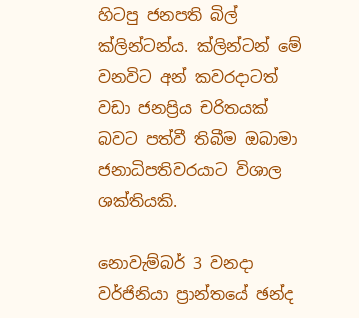හිටපු ජනපති බිල් ක්ලින්ටන්ය. ක්ලින්ටන් මේ වනවිට අන් කවරදාටත් වඩා ජනප්‍රිය චරිතයක් බවට පත්වී තිබීම ඔබාමා ජනාධිපතිවරයාට විශාල ශක්තියකි.

නොවැම්බර් 3 වනදා වර්ජිනියා ප්‍රාන්තයේ ඡන්ද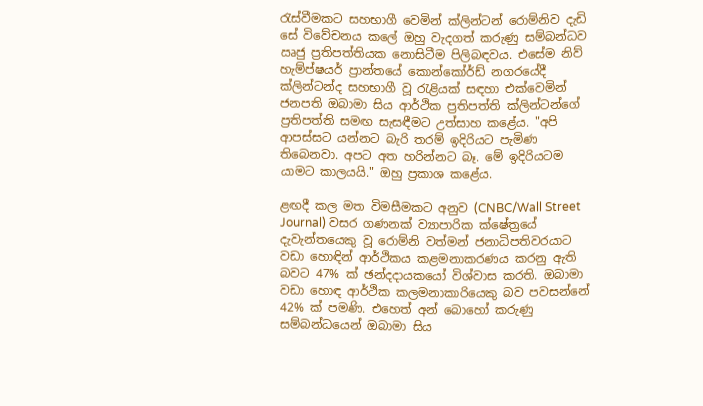රැස්වීමකට සහභාගී වෙමින් ක්ලින්ටන් රොම්නිව දැඩි සේ විවේචනය කලේ ඔහු වැදගත් කරුණු සම්බන්ධව ඍජු ප්‍රතිපත්තියක නොසිටීම පිලිබඳවය. එසේම නිව් හැම්ප්ෂයර් ප්‍රාන්තයේ කොන්කෝර්ඩ් නගරයේදී ක්ලින්ටන්ද සහභාගී වූ රැළියක් සඳහා එක්වෙමින් ජනපති ඔබාමා සිය ආර්ථික ප්‍රතිපත්ති ක්ලින්ටන්ගේ ප්‍රතිපත්ති සමඟ සැසඳීමට උත්සාහ කළේය. "අපි ආපස්සට යන්නට බැරි තරම් ඉදිරියට පැමිණ තිබෙනවා. අපට අත හරින්නට බෑ. මේ ඉදිරියටම යාමට කාලයයි." ඔහු ප්‍රකාශ කළේය.

ළඟදී කල මත විමසීමකට අනුව (CNBC/Wall Street Journal) වසර ගණනක් ව්‍යාපාරික ක්ෂේත්‍රයේ දැවැන්තයෙකු වූ රොම්නි වත්මන් ජනාධිපතිවරයාට වඩා හොඳින් ආර්ථිකය කළමනාකරණය කරනු ඇති බවට 47% ක් ඡන්දදායකයෝ විශ්වාස කරති. ඔබාමා වඩා හොඳ ආර්ථික කලමනාකාරියෙකු බව පවසන්නේ 42% ක් පමණි. එහෙත් අන් බොහෝ කරුණු සම්බන්ධයෙන් ඔබාමා සිය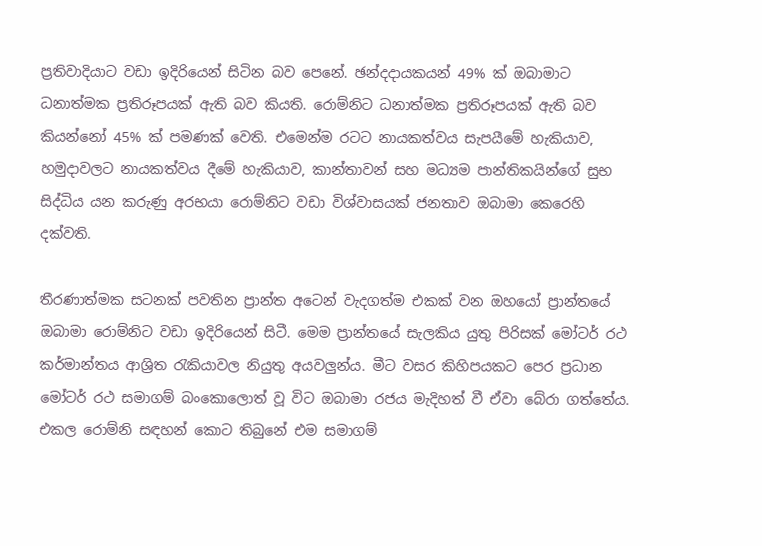ප්‍රතිවාදියාට වඩා ඉදිරියෙන් සිටින බව පෙනේ. ඡන්දදායකයන් 49% ක් ඔබාමාට ධනාත්මක ප්‍රතිරූපයක් ඇති බව කියති. රොම්නිට ධනාත්මක ප්‍රතිරූපයක් ඇති බව කියන්නෝ 45% ක් පමණක් වෙති. එමෙන්ම රටට නායකත්වය සැපයීමේ හැකියාව, හමුදාවලට නායකත්වය දීමේ හැකියාව, කාන්තාවන් සහ මධ්‍යම පාන්තිකයින්ගේ සුභ සිද්ධිය යන කරුණු අරභයා රොම්නිට වඩා විශ්වාසයක් ජනතාව ඔබාමා කෙරෙහි දක්වති.

තීරණාත්මක සටනක් පවතින ප්‍රාන්ත අටෙන් වැදගත්ම එකක් වන ඔහයෝ ප්‍රාන්තයේ ඔබාමා රොම්නිට වඩා ඉදිරියෙන් සිටී. මෙම ප්‍රාන්තයේ සැලකිය යුතු පිරිසක් මෝටර් රථ කර්මාන්තය ආශ්‍රිත රැකියාවල නියුතු අයවලුන්ය. මීට වසර කිහිපයකට පෙර ප්‍රධාන මෝටර් රථ සමාගම් බංකොලොත් වූ විට ඔබාමා රජය මැදිහත් වී ඒවා බේරා ගත්තේය. එකල රොම්නි සඳහන් කොට තිබුනේ එම සමාගම්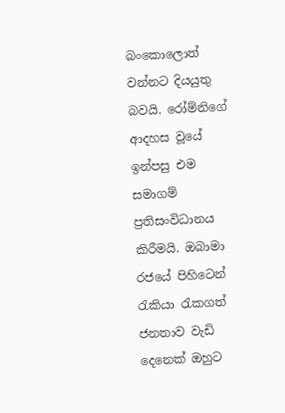බංකොලොත් වන්නට දියයුතු බවයි. රෝම්නිගේ ආදහස වූයේ ඉන්පසු එම සමාගම් ප්‍රතිසංවිධානය කිරීමයි. ඔබාමා රජයේ පිහිටෙන් රැකියා රැකගත් ජනතාව වැඩි දෙනෙක් ඔහුට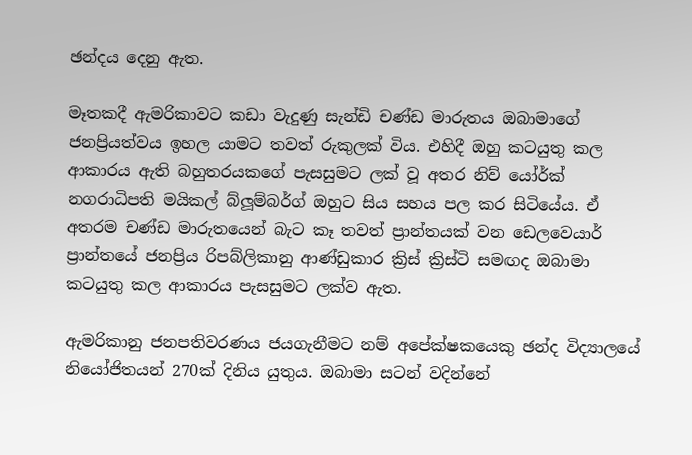ඡන්දය දෙනු ඇත.

මෑතකදී ඇමරිකාවට කඩා වැදුණු සැන්ඩි චණ්ඩ මාරුතය ඔබාමාගේ ජනප්‍රියත්වය ඉහල යාමට තවත් රුකුලක් විය. එහිදී ඔහු කටයුතු කල ආකාරය ඇති බහුතරයකගේ පැසසුමට ලක් වූ අතර නිව් යෝර්ක් නගරාධිපති මයිකල් බ්ලූම්බර්ග් ඔහුට සිය සහය පල කර සිටියේය. ඒ අතරම චණ්ඩ මාරුතයෙන් බැට කෑ තවත් ප්‍රාන්තයක් වන ඩෙලවෙයාර් ප්‍රාන්තයේ ජනප්‍රිය රිපබ්ලිකානු ආණ්ඩුකාර ක්‍රිස් ක්‍රිස්ටි සමඟද ඔබාමා කටයුතු කල ආකාරය පැසසුමට ලක්ව ඇත.

ඇමරිකානු ජනපතිවරණය ජයගැනීමට නම් අපේක්ෂකයෙකු ඡන්ද විද්‍යාලයේ නියෝජිතයන් 270ක් දිනිය යුතුය. ඔබාමා සටන් වදින්නේ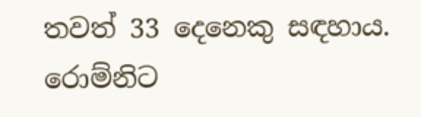තවත් 33 දෙනෙකු සඳහාය. රොම්නිට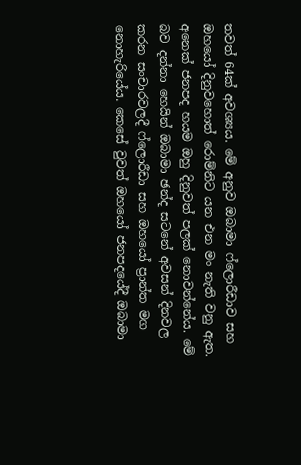තවත් 64ක් අවශ්‍යය. මේ අනුව ඔබාමා ෆ්ලොරීඩාව සහ ඔහයෝ දිනුවහොත් රොම්නිට යන එන මං නැති වනු ඇත. අනෙක් ජනපද හයම ඔහු දිනුවත් පලක් නොවන්නේය. මේ බව දන්නා හෙයින් ඔබාමා ඡන්ද සටනේ අවසන් දිනවල කරන සංචාරවලදී ෆ්ලොරීඩා සහ ඔහයෝ ප්‍රාන්ත මග නොහැරියේය. කෙසේ වුවත් ඔහයෝ ජනපදයේදී ඔබාමා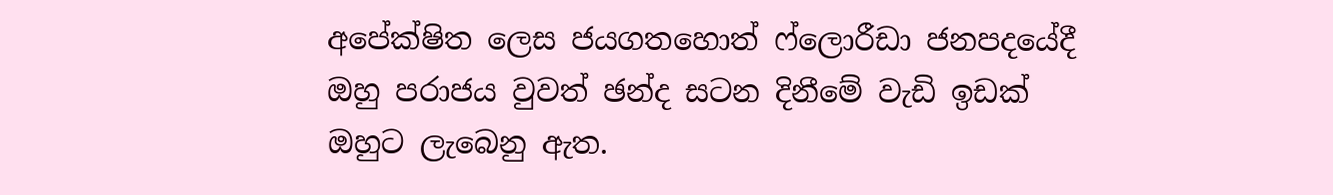අපේක්ෂිත ලෙස ජයගතහොත් ෆ්ලොරීඩා ජනපදයේදී ඔහු පරාජය වුවත් ඡන්ද සටන දිනීමේ වැඩි ඉඩක් ඔහුට ලැබෙනු ඇත.